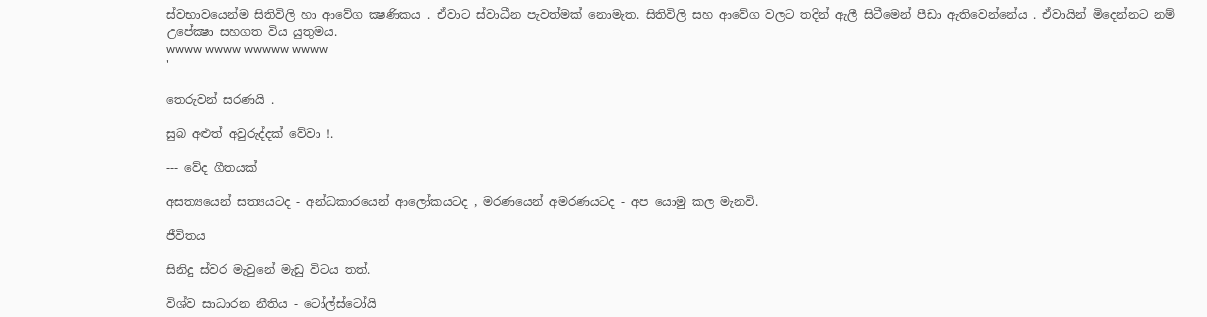ස්වභාවයෙන්ම සිතිවිලි හා ආවේග ක්‍ෂණිකය . ඒවාට ස්වාධීන පැවත්මක් නොමැත. සිතිවිලි සහ ආවේග වලට තදින් ඇලී සිටීමෙන් පීඩා ඇතිවෙන්නේය . ඒවායින් මිදෙන්නට නම් උපේක්‍ෂා සහගත විය යුතුමය.
wwww wwww wwwww wwww
'

තෙරුවන් සරණයි .

සුබ අළුත් අවුරුද්දක් වේවා !.

--- වේද ගීතයක්

අසත්‍යයෙන් සත්‍යයටද - අන්ධකාරයෙන් ආලෝකයටද , මරණයෙන් අමරණයටද - අප යොමු කල මැනවි.

ජීවිතය

සිනිදු ස්වර මැවුනේ මැඩු විටය තත්.

විශ්ව සාධාරන නීතිය - ටෝල්ස්ටෝයි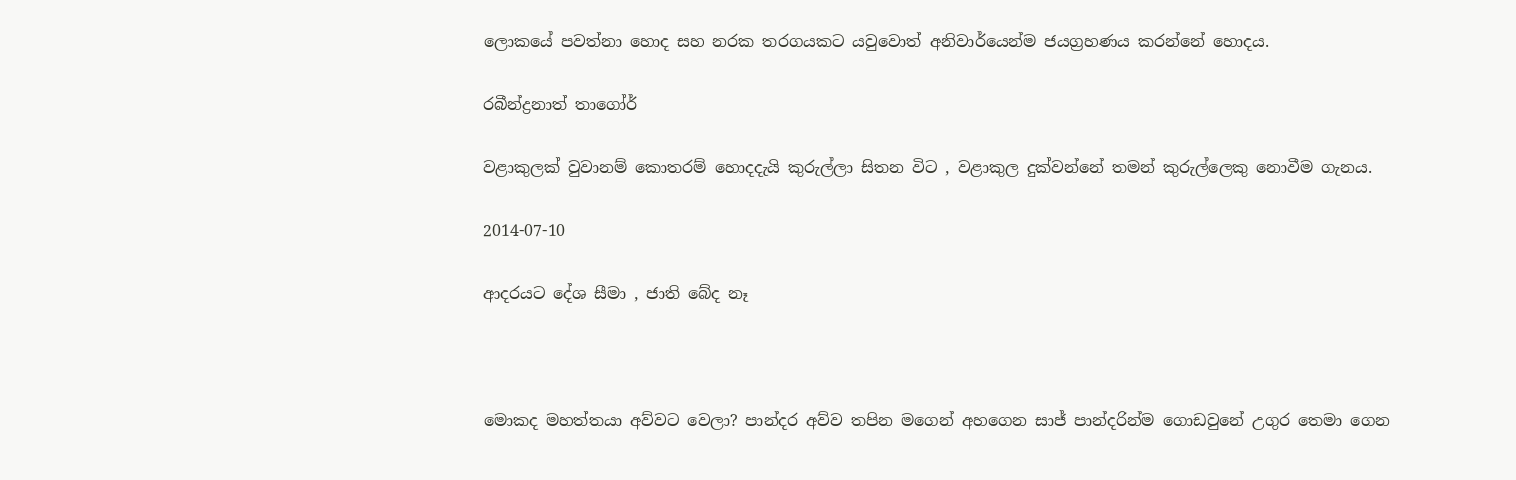ලොකයේ පවත්නා හොද සහ නරක තරගයකට යවුවොත් අනිවාර්යෙන්ම ජයග්‍රහණය කරන්නේ හොදය.

රබීන්ද්‍රනාත් තාගෝර්

වළාකුලක් වුවානම් කොතරම් හොදදැයි කුරුල්ලා සිතන විට , වළාකුල දුක්වන්නේ තමන් කුරුල්ලෙකු නොවීම ගැනය.

2014-07-10

ආදරයට දේශ සීමා , ජාති බේද නෑ



මොකද මහත්තයා අව්වට වෙලා? පාන්දර අව්ව තපින මගෙන් අහගෙන සාජ් පාන්දරින්ම ගොඩවුනේ උගුර තෙමා ගෙන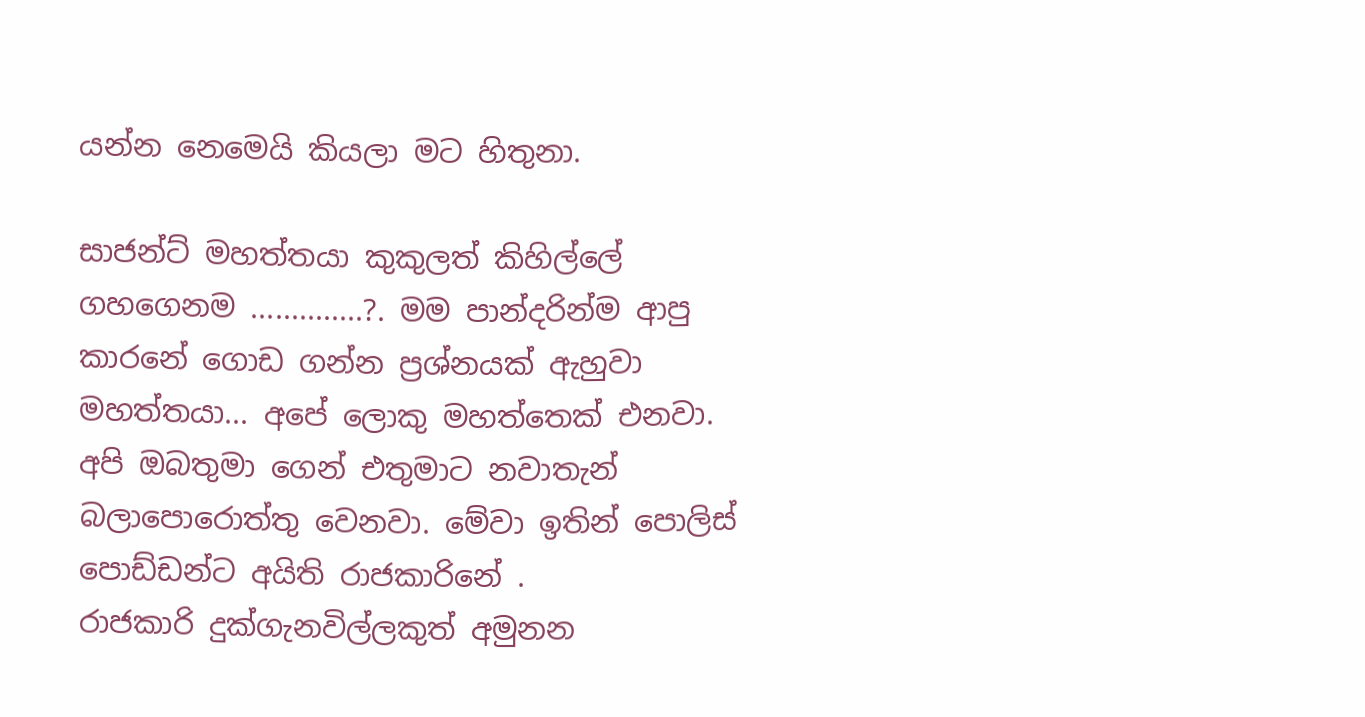යන්න නෙමෙයි කියලා මට හිතුනා.

සාජන්ට් මහත්තයා කුකුලත් කිහිල්ලේ ගහගෙනම ..............?. මම පාන්දරින්ම ආපු කාරනේ ගොඩ ගන්න ප්‍රශ්නයක් ඇහුවා
මහත්තයා... අපේ ලොකු මහත්තෙක් එනවා. අපි ඔබතුමා ගෙන් එතුමාට නවාතැන් බලාපොරොත්තු වෙනවා. මේවා ඉතින් පොලිස් පොඩ්ඩන්ට අයිති රාජකාරිනේ .
රාජකාරි දුක්ගැනවිල්ලකුත් අමුනන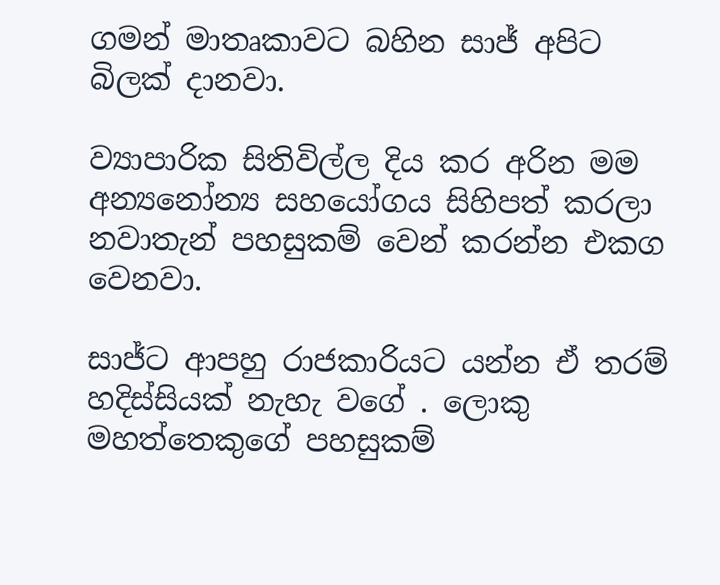ගමන් මාතෘකාවට බහින සාජ් අපිට බිලක් දානවා.

ව්‍යාපාරික සිතිවිල්ල දිය කර අරින මම අන්‍යනෝන්‍ය සහයෝගය සිහිපත් කරලා නවාතැන් පහසුකම් වෙන් කරන්න එකග වෙනවා.

සාජ්ට ආපහු රාජකාරියට යන්න ඒ තරම් හදිස්සියක් නැහැ වගේ . ලොකු මහත්තෙකුගේ පහසුකම්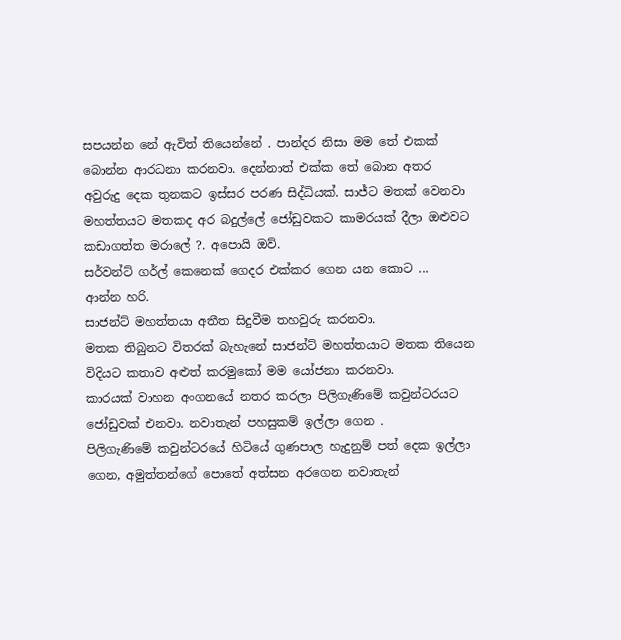සපයන්න නේ ඇවිත් තියෙන්නේ . පාන්දර නිසා මම තේ එකක් බොන්න ආරධනා කරනවා. දෙන්නාත් එක්ක තේ බොන අතර අවුරුදු දෙක තුනකට ඉස්සර පරණ සිද්ධියක්. සාජ්ට මතක් වෙනවා
මහත්තයට මතකද අර බදුල්ලේ ‍ජෝඩුවකට කාමරයක් දීලා ඔළුවට කඩාගත්ත මරාලේ ?. අපොයි ඔව්.
සර්වන්ට් ගර්ල් කෙනෙක් ගෙදර එක්කර ගෙන යන කොට ...
ආන්න හරි.
සාජන්ට් මහත්තයා අතීත සිදුවීම තහවුරු කරනවා.
මතක තිබුනට විතරක් බැහැනේ සාජන්ට් මහත්තයාට මතක තියෙන විදියට කතාව අළුත් කරමුකෝ මම යෝජනා කරනවා.
කාරයක් වාහන අංගනයේ නතර කරලා පිලිගැණිමේ කවුන්ටරයට ජෝඩුවක් එනවා. නවාතැන් පහසුකම් ඉල්ලා ගෙන .
පිලිගැණිමේ කවුන්ටරයේ හිටියේ ගුණපාල හැදුනුම් පත් දෙක ඉල්ලා ගෙන, අමුත්තන්ගේ පොතේ අත්සන අරගෙන නවාතැන්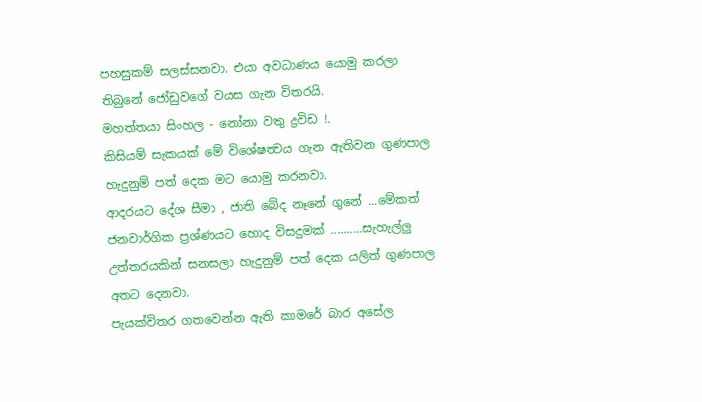පහසුකම් සලස්සනවා. එයා අවධාණය යොමු කරලා තිබුනේ ජෝඩුවගේ වයස ගැන විතරයි.
මහත්තයා සිංහල - නෝනා වතු ද්‍රවිඩ !.
කිසියම් සැකයක් මේ විශේෂත්‍වය ගැන ඇතිවන ගුණපාල හැදුනුම් පත් දෙක මට යොමු කරනවා.
ආදරයට දේශ සීමා , ජාති බේද නෑනේ ගුනේ ...මේකත් ජනවාර්ගික ප්‍රශ්ණයට හොද විසදුමක් ..........සැහැල්ලු උත්තරයකින් සනසලා හැදුනුම් පත් දෙක යලිත් ගුණපාල අතට දෙනවා.
පැයක්විතර ගතවෙන්න ඇති කාමරේ බාර අසේල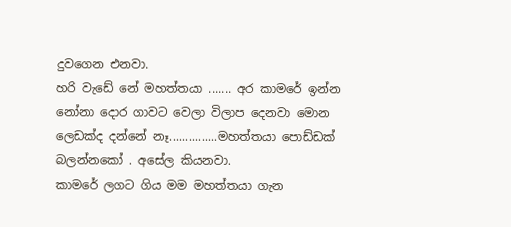දුවගෙන එනවා.
හරි වැඩේ නේ මහත්තයා ....... අර කාමරේ ඉන්න නෝනා දොර ගාවට වෙලා විලාප දෙනවා මොන ලෙඩක්ද දන්නේ නෑ...............මහත්තයා පොඩ්ඩක් බලන්නකෝ . අසේල කියනවා.
කාමරේ ලගට ගිය මම මහත්තයා ගැන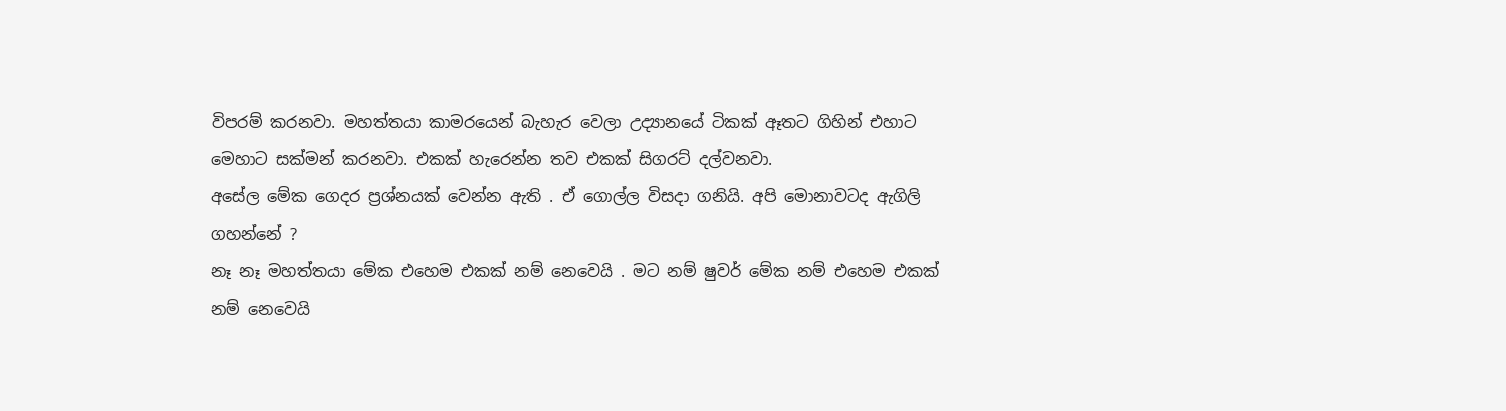විපරම් කරනවා. මහත්තයා කාමරයෙන් බැහැර වෙලා උද්‍යානයේ ටිකක් ඈතට ගිහින් එහාට මෙහාට සක්මන් කරනවා. එකක් හැරෙන්න තව එකක් සිගරට් දල්වනවා.
අසේල මේක ගෙදර ප්‍රශ්නයක් වෙන්න ඇති . ඒ ගොල්ල විසදා ගනියි. අපි මොනාවටද ඇගිලි ගහන්නේ ?
නෑ නෑ මහත්තයා මේක එහෙම එකක් නම් නෙවෙයි . මට නම් ෂුවර් මේක නම් එහෙම එකක් නම් නෙවෙයි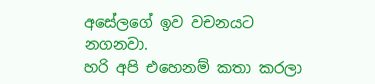අසේලගේ ඉව වචනයට නගනවා.
හරි අපි එහෙනම් කතා කරලා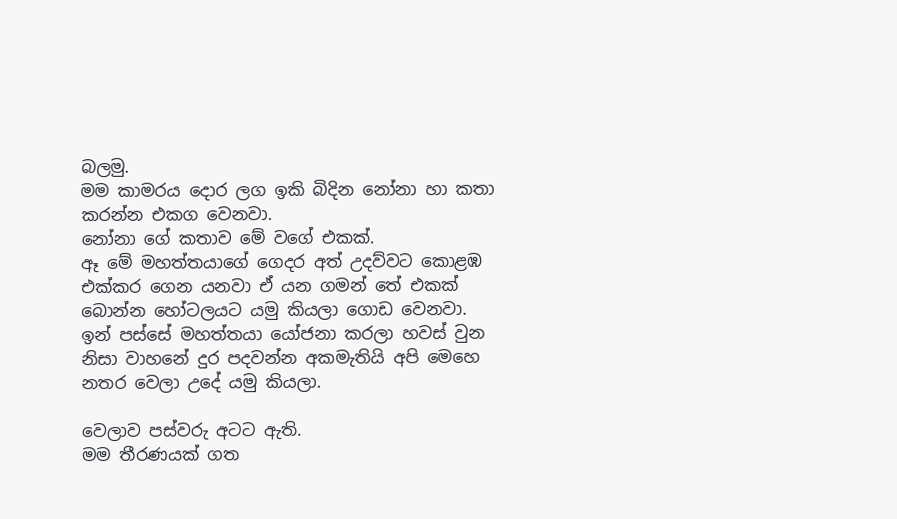බලමු.
මම කාමරය දොර ලග ඉකි බිදින නෝනා හා කතා කරන්න එකග වෙනවා.
නෝනා ගේ කතාව මේ වගේ එකක්.
ඈ මේ මහත්තයාගේ ගෙදර අත් උදව්වට කොළඹ එක්කර ගෙන යනවා ඒ යන ගමන් තේ එකක් බොන්න හෝටලයට යමු කියලා ගොඩ වෙනවා.
ඉන් පස්සේ මහත්තයා යෝජනා කරලා හවස් වුන නිසා වාහනේ දුර පදවන්න අකමැතියි අපි මෙහෙ නතර වෙලා උදේ යමු කියලා.

වෙලාව පස්වරු අටට ඇති.
මම තීරණයක් ගත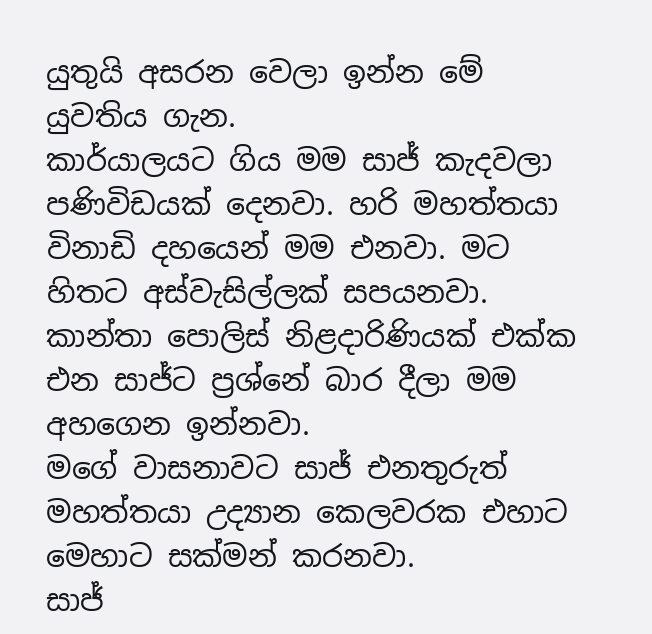යුතුයි අසරන‍ වෙලා ඉන්න මේ යුවතිය ගැන.
කාර්යාලයට ගිය මම සාජ් කැදවලා පණිවිඩයක් දෙනවා. හරි මහත්තයා විනාඩි දහයෙන් මම එනවා. මට හිතට අස්වැසිල්ලක් සපයනවා. කාන්තා පොලිස් නිළදාරිණියක් එක්ක එන සාජ්ට ප්‍රශ්නේ බාර දීලා මම අහගෙන ඉන්නවා.
මගේ වාසනාවට සාජ් එනතුරුත් මහත්තයා උද්‍යාන කෙලවරක එහාට මෙහාට සක්මන් කරනවා.
සාජ්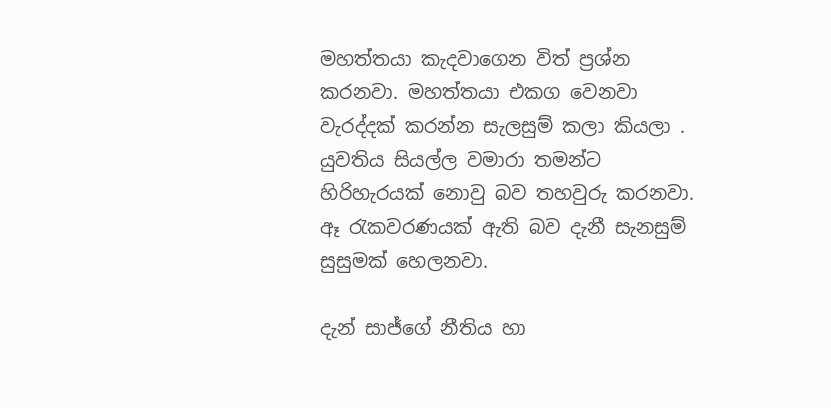මහත්තයා කැදවාගෙන විත් ප්‍රශ්න කරනවා. මහත්තයා එකග වෙනවා වැරද්දක් කරන්න සැලසුම් කලා කියලා . යුවතිය සියල්ල වමාරා තමන්ට හිරිහැරයක් නොවු බව තහවුරු කරනවා. ඈ රැකවරණයක් ඇති බව දැනී සැනසුම් සුසුමක් හෙලනවා.

දැන් සාජ්ගේ නීතිය හා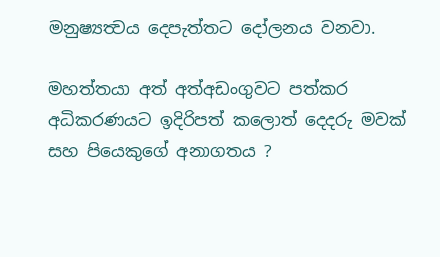මනුෂ්‍යත්‍වය දෙපැත්තට දෝලනය වනවා.

මහත්තයා අත් අත්අඩංගුවට පත්කර අධිකරණයට ඉදිරිපත් කලොත් දෙදරු මවක් සහ පියෙකුගේ අනාගතය ?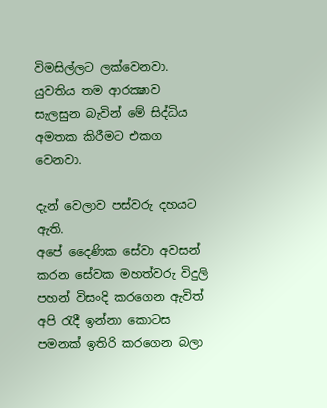විමසිල්ලට ලක්වෙනවා.
යුවතිය තම ආරක්‍ෂාව සැලසුන බැවින් මේ සිද්ධිය අමතක කිරීමට එකග වෙනවා.

දැන් වෙලාව පස්වරු දහයට ඇති.
අපේ දෛණික සේවා අවසන් කරන සේවක මහත්වරු විදුලි පහන් විසංදි කරගෙන ඇවිත් අපි රැදී ඉන්නා කොටස පමනක් ඉතිරි කරගෙන බලා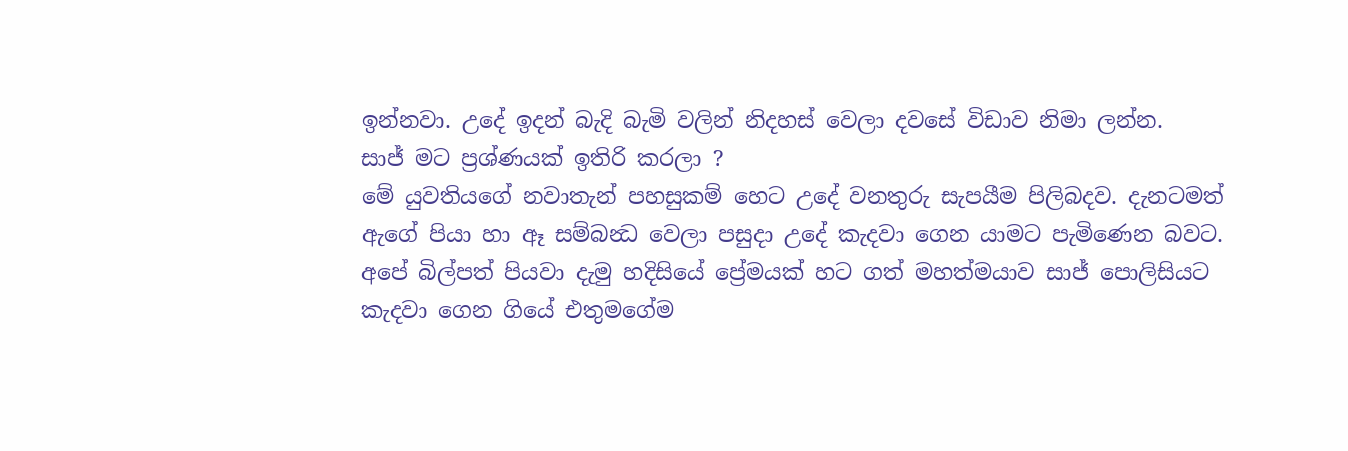ඉන්නවා. උදේ ඉදන් බැදි බැමි වලින් නිදහස් වෙලා දවසේ විඩාව නිමා ලන්න.
සාජ් මට ප්‍රශ්ණයක් ඉතිරි කරලා ?
මේ යුවතියගේ නවාතැන් පහසුකම් හෙට උදේ වනතුරු සැපයීම පිලිබදව. දැනටමත් ඇගේ පියා හා ඈ සම්බන්‍ධ වෙලා පසුදා උදේ කැදවා ගෙන යාමට පැමිණෙන බවට.
අපේ බිල්පත් පියවා දැමු හදිසියේ ප්‍රේමයක් හට ගත් මහත්මයාව සාජ් පොලිසියට කැදවා ගෙන ගියේ එතුමගේම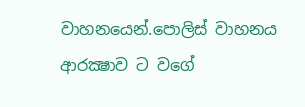වාහනයෙන්.පොලිස් වාහනය ආරක්‍ෂාව ට වගේ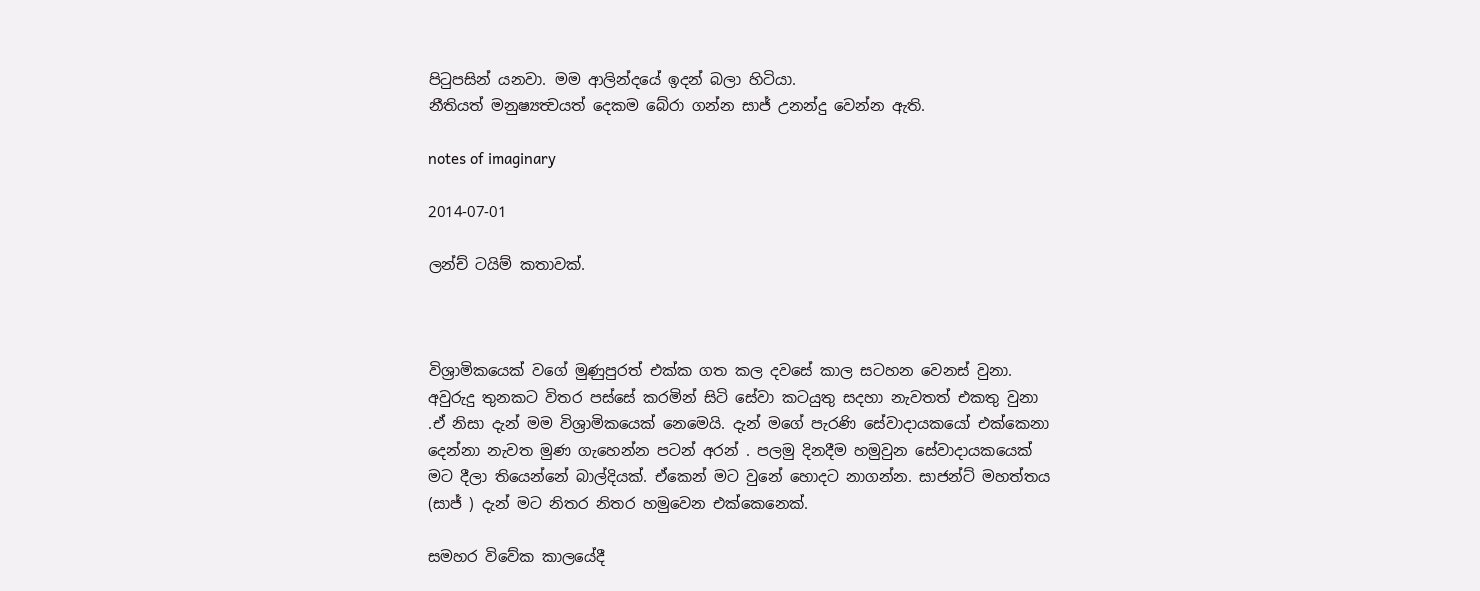පිටුපසින් යනවා. මම ආලින්දයේ ඉදන් බලා හිටියා.
නීතියත් මනුෂ්‍යත්‍වයත් දෙකම බේරා ගන්න සාජ් උනන්දු වෙන්න ඇති.

notes of imaginary

2014-07-01

ලන්ච් ටයිම් කතාවක්.



විශ්‍රාමිකයෙක් වගේ මුණුපුරත් එක්ක ගත කල දවසේ කාල සටහන වෙනස් වුනා. අවුරුදු තුනකට විතර පස්සේ කරමින් සිටි සේවා කටයුතු සදහා නැවතත් එකතු වුනා .ඒ නිසා දැන් මම විශ්‍රාමිකයෙක් නෙමෙයි. දැන් මගේ පැරණි සේවාදායකයෝ එක්කෙනා දෙන්නා නැවත මුණ ගැහෙන්න පටන් අරන් . පලමු දිනදීම හමුවුන සේවාදායකයෙක් මට දීලා තියෙන්නේ බාල්දියක්. ඒකෙන් මට වුනේ හොදට නාගන්න. සාජන්ට් මහත්තය (සාජ් ) දැන් මට නිතර නිතර හමුවෙන එක්කෙනෙක්.

සමහර විවේක කාලයේදී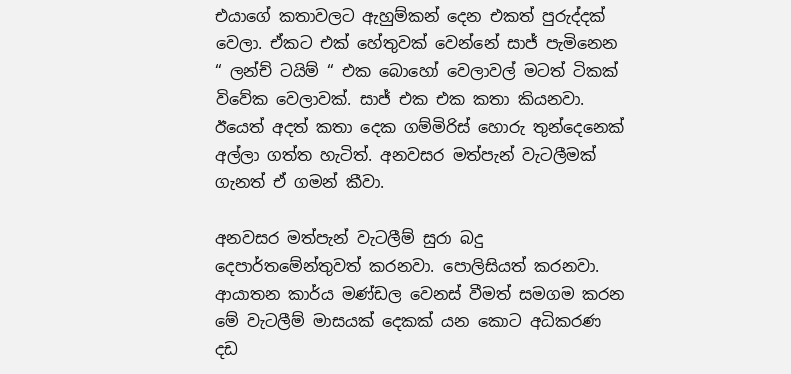එයාගේ කතාවලට ඇහුම්කන් දෙන එකත් පුරුද්දක් වෙලා. ඒකට එක් හේතුවක් වෙන්නේ සාජ් පැමිනෙන “ ලන්ච් ටයිම් “ එක බොහෝ වෙලාවල් ම‍ටත් ටිකක් විවේක වෙලාවක්. සාජ් එක එක කතා කියනවා.
ඊයෙත් අදත් කතා දෙක ගම්මිරිස් හොරු තුන්දෙනෙක් අල්ලා ගත්ත හැටිත්. අනවසර මත්පැන් වැටලීමක් ගැනත් ඒ ගමන් කීවා.

අනවසර මත්පැන් වැටලීම් සුරා බදු දෙපාර්තමේන්තුවත් කරනවා. පොලිසියත් කරනවා. ආයාතන කාර්ය මණ්ඩල වෙනස් වීමත් සමගම කරන මේ වැටලීම් මාසයක් දෙකක් යන කොට අධිකරණ දඩ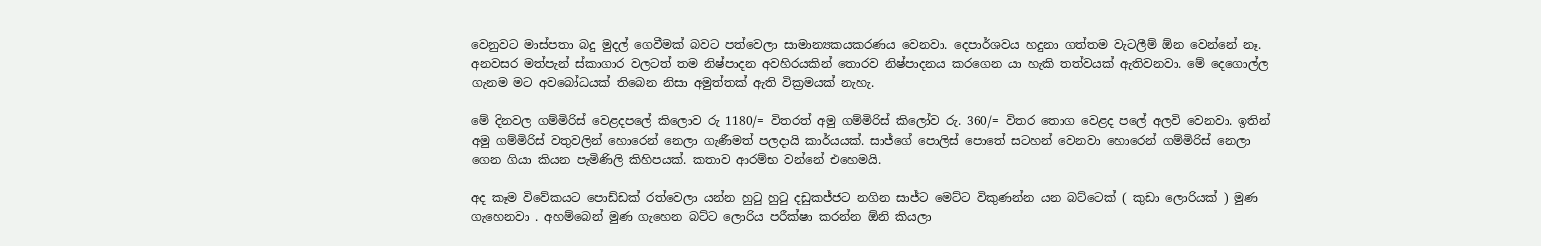වෙනුවට මාස්පතා බදු මුදල් ගෙවීමක් බවට පත්වෙලා සාමාන්‍යකයකරණය වෙනවා. දෙපාර්ශවය හදුනා ගත්තම වැටලීම් ඕන වෙන්නේ නෑ. අනවසර මත්පැන් ස්කාගාර වලටත් තම නිෂ්පාදන අවහිරයකින් තොරව නිෂ්පාදනය කරගෙන යා හැකි තත්වයක් ඇතිවනවා. මේ දෙගොල්ල ගැනම මට අවබෝධයක් තිබෙන නිසා අමුත්තක් ඇති වික්‍රමයක් නැහැ.

මේ දිනවල ගම්මිරිස් වෙළදපලේ කිලොව රු 1180/= විතරත් අමු ගම්මිරිස් කිලෝව රු. 360/= විතර තොග වෙළද පලේ අලවි වෙනවා. ඉතින් අමු ගම්මිරිස් වතුවලින් හොරෙන් නෙලා ගැණීමත් පලදායි කාර්යයක්. සාජ්ගේ පොලිස් පොතේ සටහන් වෙනවා හොරෙන් ගම්මිරිස් නෙලා ගෙන ගියා කියන පැමිණිලි කිහිපයක්. කතාව ආරම්භ වන්නේ එහෙමයි.

අද කෑම විවේකයට පොඩ්ඩක් රත්වෙලා යන්න හුටු හුටු දඩුකජ්ජට නගින සාජ්ට මෙට්ට විකුණන්න යන බට්ටෙක් ( කුඩා ලොරියක් ) මුණ ගැහෙනවා . අහම්බෙන් මුණ ගැහෙන බට්ට ලොරිය පරීක්ෂා කරන්න ඕනි කියලා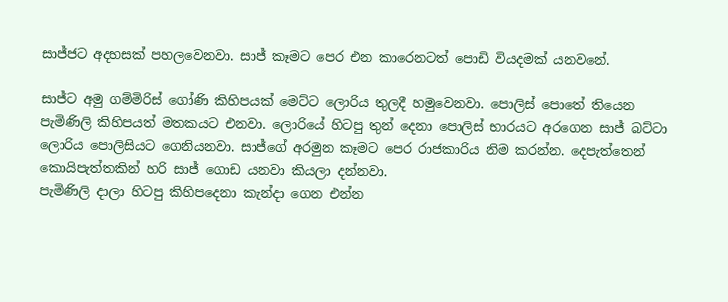සාජ්ජට අදහසක් පහලවෙනවා. සාජ් කෑමට පෙර එන කාරෙනටත් පොඩි වියදමක් යනවනේ.

සාජ්ට අමු ගම්මිරිස් ගෝණි කිහිපයක් මෙට්ට ලොරිය තුලදී හමුවෙනවා. පොලිස් පොතේ තියෙන පැමිණිලි කිහිපයත් මතකයට එනවා. ලොරියේ හිටපු තුන් දෙනා පොලිස් භාරයට අරගෙන සාජ් බට්ටා ලොරිය පොලිසියට ගෙනියනවා. සාජ්ගේ අරමුන කෑමට පෙර රාජකාරිය නිම කරන්න. දෙපැත්තෙන් කොයිපැත්තකින් හරි සාජ් ගොඩ යනවා කියලා දන්නවා.
පැමිණිලි දාලා හිටපු ‍කිහිපදෙනා කැන්දා ගෙන එන්න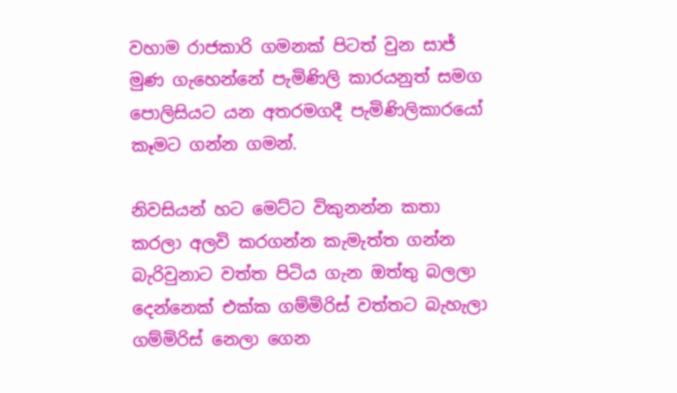වහාම රාජකාරි ගමනක් පිටත් වුන සාජ් මුණ ගැහෙන්නේ පැමිණිලි කාරයනුත් සමග පොලිසියට යන අතරමගදී පැමිණිලිකාරයෝ කෑමට ගන්න ගමන්.

නිවසියන් හට මෙට්ට විකුනන්න කතා කරලා අලවි කරගන්න කැමැත්ත ගන්න බැරිවුනාට වත්ත පිටිය ගැන ඔත්තු බලලා දෙන්නෙක් එක්ක ගම්මිරිස් වත්තට බැහැලා ගම්මිරිස් නෙලා ගෙන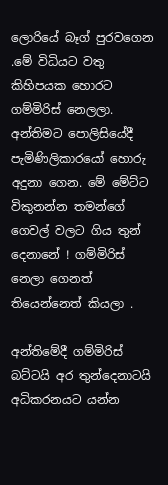ලොරියේ බෑග් පුරවගෙන .මේ විධියට වතු කිහිපයක හොරට ගම්මිරිස් නෙලලා. අන්තිමට පොලිසියේදී පැමිණිලිකාරයෝ හොරු අදුනා ගෙන. මේ මේට්ට විකුනන්න තමන්ගේ ගෙවල් වලට ගිය තුන් දෙනානේ ! ගම්මිරිස් නෙලා ගෙනත් තියෙන්නෙත් කියලා .

අන්තිමේදී ගම්මිරිස් බට්ටයි අර තුන්දෙනාටයි අධිකරනයට යන්න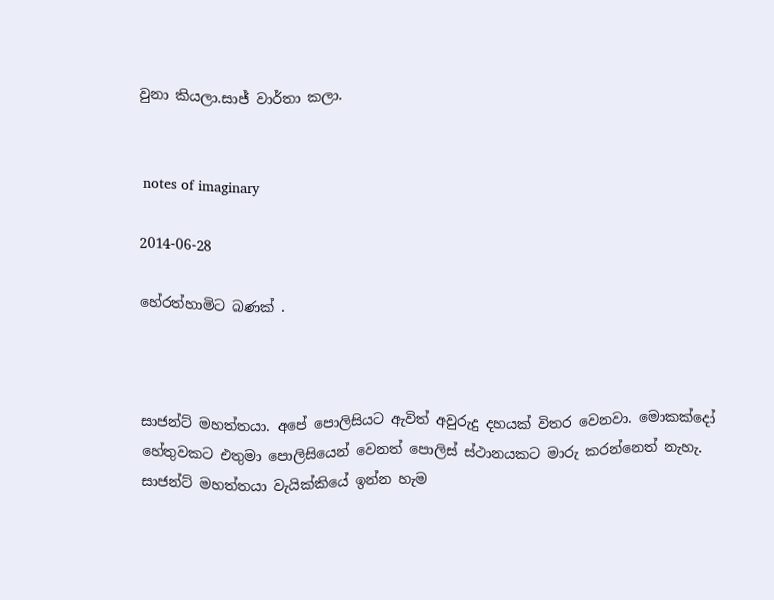වුනා කියලා.සාජ් වාර්තා කලා.


 notes of imaginary

2014-06-28

හේරත්හාමිට බණක් .



සාජන්ට් මහත්තයා. අපේ පොලිසියට ඇවිත් අවුරුදු දහයක් විතර වෙනවා. මොකක්දෝ හේතුවකට එතුමා පොලිසියෙන් වෙනත් පොලිස් ස්ථානයකට මාරු කරන්නෙත් නැහැ. සාජන්ට් මහත්තයා වැයික්කියේ ඉන්න හැම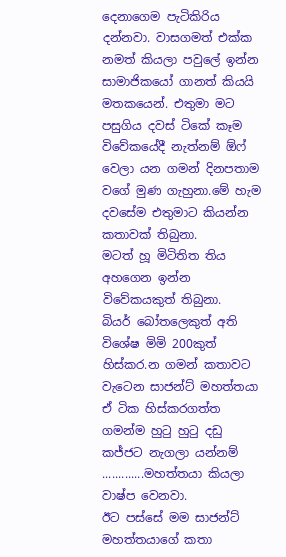දෙනාගෙම පැටිකිරිය දන්නවා. වාසගමත් එක්ක නමත් කියලා පවුලේ ඉන්න සාමාජිකයෝ ගානත් කියයි මතකයෙන්. එතුමා මට පසුගිය දවස් ටිකේ කෑම විවේකයේදී නැත්නම් ඕෆ් වෙලා යන ගමන් දිනපතාම වගේ මුණ ගැහුනා.මේ හැම දවසේම එතුමාට කියන්න කතාවක් තිබුනා.
මටත් හූ මිටිතිත තිය අහගෙන ඉන්න විවේකයකුත් තිබුනා.
බියර් බෝතලෙකුත් අති විශේෂ මිමි 200කුත් හිස්කර.න ගමන් කතාවට වැටෙන සාජන්ට් මහත්තයා ඒ ටික හිස්කරගත්ත ගමන්ම හුටු හුටු දඩු කජ්ජට නැගලා යන්නම් .............මහත්තයා කියලා වාෂ්ප වෙනවා.
ඊට පස්සේ මම සාජන්ට් මහත්තයාගේ කතා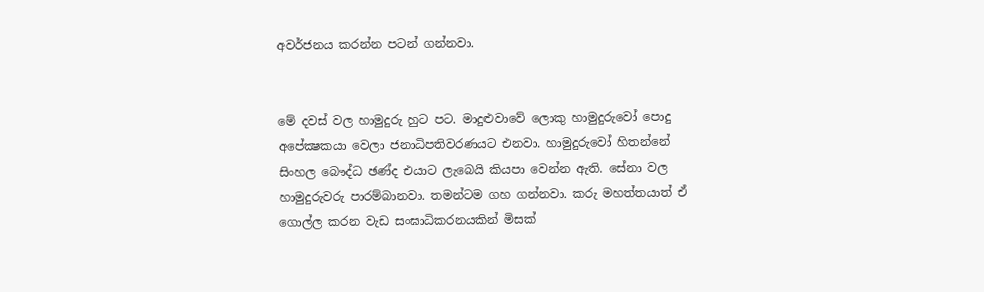අවර්ජනය කරන්න පටන් ගන්නවා.


මේ දවස් වල හාමුදුරු හුට පට. මාදුළුවාවේ ලොකු හාමුදුරුවෝ පොදු අපේක්‍ෂකයා වෙලා ජනාධිපතිවරණයට එනවා. හාමුදුරුවෝ හිතන්නේ සිංහල බෞද්ධ ඡණ්ද එයාට ලැබෙයි කියපා වෙන්න ඇති. සේනා වල හාමුදුරුවරු පාරම්බානවා. තමන්ටම ගහ ගන්නවා. කරු මහත්තයාත් ඒ ගොල්ල කරන වැඩ සංඝාධිකරනයකින් මිසක්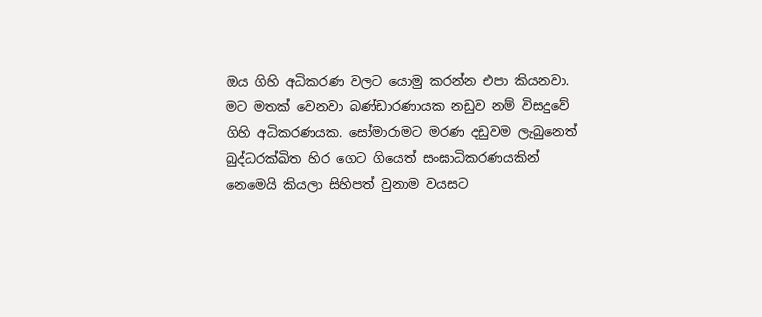ඔය ගිහි අධිකරණ වලට යොමු කරන්න එපා කියනවා.
මට මතක් වෙනවා බණ්ඩාරණායක නඩුව නම් විසදුවේ ගිහි අධිකරණයක. සෝමාරාමට මරණ දඩුවම ලැබුනෙත් බුද්ධරක්ඛිත හිර ගෙට ගියෙත් සංඝාධිකරණයකින් නෙමෙයි කියලා සිහිපත් වුනාම වයසට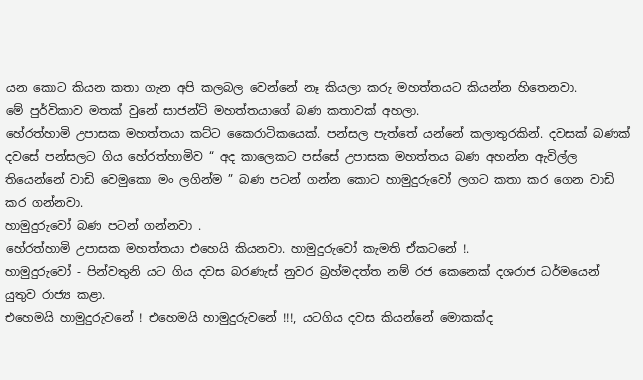යන කොට කියන කතා ගැන අපි කලබල වෙන්නේ නෑ කියලා කරු මහත්තයට කියන්න හිතෙනවා.
මේ පුර්විකාව මතක් වුනේ සාජන්ට් මහත්තයාගේ බණ කතාවක් අහලා.
හේරත්හාමි උපාසක මහත්තයා කට්ට කෛරාටි‍කයෙක්. පන්සල පැත්තේ යන්නේ කලාතුරකින්. දවසක් බණක් දවසේ පන්සලට ගිය හේරත්හාමිව “ අද කාලෙකට පස්සේ උපාසක මහත්තය බණ අහන්න ඇවිල්ල තියෙන්නේ වාඩි වෙමුකො මං ලගින්ම ” බණ පටන් ගන්න කොට හාමුදුරුවෝ ලගට කතා කර ගෙන වාඩි කර ගන්නවා.
හාමුදුරුවෝ බණ පටන් ගන්නවා .
හේරත්හාමි උපාසක මහත්තයා එහෙයි කියනවා. හාමුදුරුවෝ කැමති ඒකටනේ !.
හාමුදුරුවෝ - පින්වතුනි යට ගිය දවස බරණැස් නුවර බ්‍රහ්මදත්ත නම් රජ කෙනෙක් දශරාජ ධර්මයෙන් යුතුව රාජ්‍ය කළා.
එහෙමයි හාමුදුරුවනේ ! එහෙමයි හාමුදුරුවනේ !!!, යටගිය දවස කියන්නේ මොකක්ද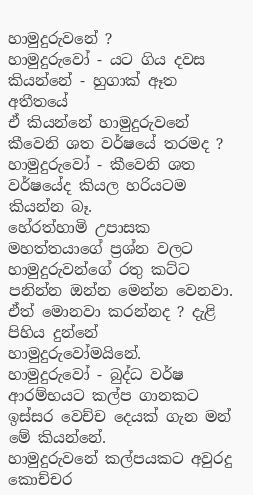හාමුදුරුවනේ ?
හාමුදුරුවෝ - යට ගිය දවස කියන්නේ - හුගාක් ඈත අතීතයේ
ඒ කියන්නේ හාමුදුරුවනේ කීවෙනි ශත වර්ෂයේ තරමද ?
හාමුදුරුවෝ - කීවෙනි ශත වර්ෂයේද කියල හරියටම කියන්න බෑ.
හේරත්හාමි උපාසක මහත්තයාගේ ප්‍රශ්න වලට හාමුදුරුවන්ගේ රතු කට්ට පනින්න ඔන්න මෙන්න වෙනවා. ඒත් මොනවා කරන්නද ? දැළි පිහිය දුන්නේ හාමුදුරුවෝමයිනේ.
හාමුදුරුවෝ - බුද්ධ වර්ෂ ආරම්භයට කල්ප ගානකට ඉස්සර වෙච්ච දෙයක් ගැන මන් මේ කියන්නේ.
හාමුදුරුවනේ කල්පයකට අවුරදු කොච්චර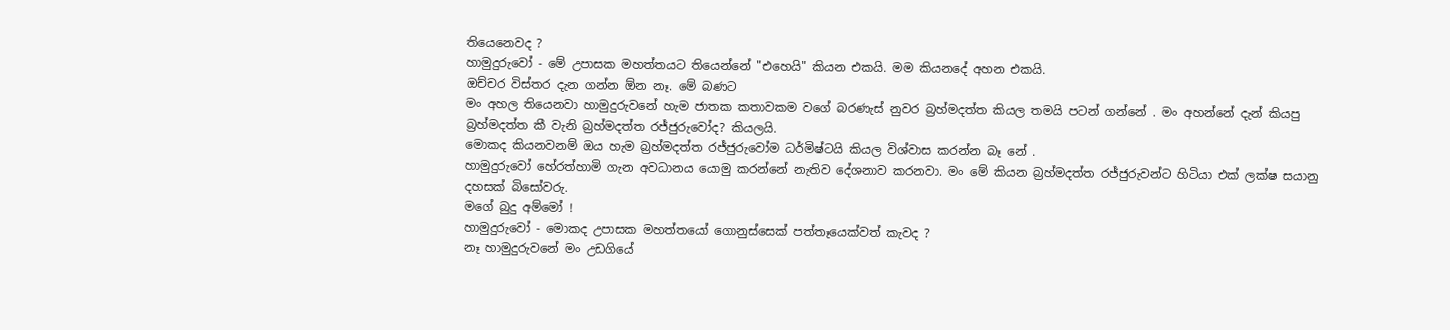තියෙනෙවද ?
හාමුදුරුවෝ - මේ උපාසක මහත්තයට තියෙන්නේ "එහෙයි" කියන එකයි. මම කියනදේ අහන එකයි.
ඔච්චර විස්තර දැන ගන්න ඕන නෑ. මේ බණට
මං අහල තියෙනවා හාමුදුරුවනේ හැම ජාතක කතාවකම වගේ බරණැස් නුවර බ්‍රහ්මදත්ත කියල තමයි පටන් ගන්නේ . මං අහන්නේ දැන් කියපු බ්‍රහ්මදත්ත කී වැනි බ්‍රහ්මදත්ත රජ්ජුරුවෝද? කියලයි.
මොකද කියනවනම් ඔය හැම බ්‍රහ්මදත්ත රජ්ජුරුවෝම ධර්මිෂ්ටයි කියල විශ්වාස කරන්න බෑ නේ .
හාමුදුරුවෝ හේරත්හාමි ගැන අවධානය යොමු කරන්නේ නැතිව දේශනාව කරනවා. මං මේ කියන බ්‍රහ්මදත්ත රජ්ජුරුවන්ට හිටියා එක් ලක්ෂ සයානු දහසක් බිසෝවරු.
මගේ බුදු අම්මෝ !
හාමුදුරුවෝ - මොකද උපාසක මහත්තයෝ ගොනුස්සෙක් පත්තෑයෙක්වත් කැවද ?
නෑ හාමුදුරුවනේ මං උඩගියේ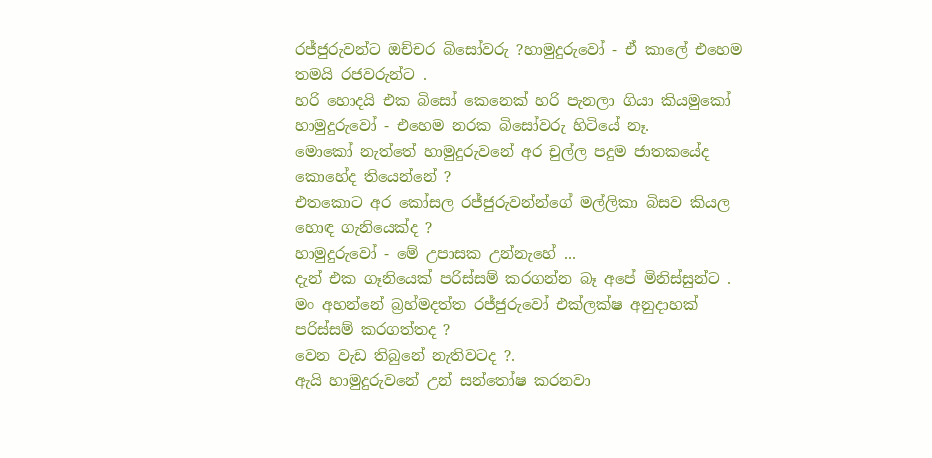රජ්ජුරුවන්ට ඔච්චර බිසෝවරු ?හාමුදුරුවෝ - ඒ කාලේ එහෙම තමයි රජවරුන්ට .
හරි හොදයි එක බිසෝ කෙනෙක් හරි පැනලා ගියා කියමුකෝ
හාමුදුරුවෝ - එහෙම නරක බිසෝවරු හිටියේ නෑ.
මොකෝ නැත්තේ හාමුදුරුවනේ අර චුල්ල පදුම ජාතකයේද කොහේද තියෙන්නේ ?
එතකොට අර කෝසල රජ්ජුරුවන්න්ගේ මල්ලිකා බිසව කියල හොඳ ගැනියෙක්ද ?
හාමුදුරුවෝ - මේ උපාසක උන්නැහේ ...
දැන් එක ගෑනියෙක් පරිස්සම් කරගන්න බෑ අපේ මිනිස්සුන්ට . මං අහන්නේ බ්‍රහ්මදත්ත රජ්ජුරුවෝ එක්ලක්ෂ අනුදාහක් පරිස්සම් කරගත්තද ?
වෙන වැඩ තිබුනේ නැතිවටද ?.
ඇයි හාමුදුරුවනේ උන් සන්තෝෂ කරනවා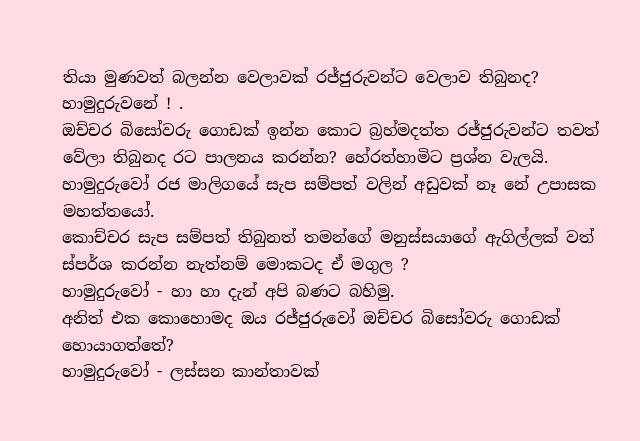තියා මුණවත් බලන්න වෙලාවක් රජ්ජුරුවන්ට වෙලාව තිබුනද?
හාමුදුරුවනේ ! .
ඔච්චර බිසෝවරු ගොඩක් ඉන්න කොට බ්‍රහ්මදත්ත රජ්ජුරුවන්ට තවත් වේලා තිබුනද රට පාලනය කරන්න? හේරත්හාමිට ප්‍රශ්න වැලයි.
හාමුදුරුවෝ රජ මාලිගයේ සැප සම්පත් වලින් අඩුවක් නෑ නේ උපාසක මහත්තයෝ.
කොච්චර සැප සම්පත් තිබුනත් තමන්ගේ මනුස්සයාගේ ඇගිල්ලක් වත් ස්පර්ශ කරන්න නැත්නම් මොකටද ඒ මගුල ?
හාමුදුරුවෝ - හා හා දැන් අපි බණට බහිමු.
අනිත් එක කොහොමද ඔය රජ්ජුරුවෝ ඔච්චර බිසෝවරු ගොඩක් හොයාගත්තේ?
හාමුදුරුවෝ - ලස්සන කාන්තාවක්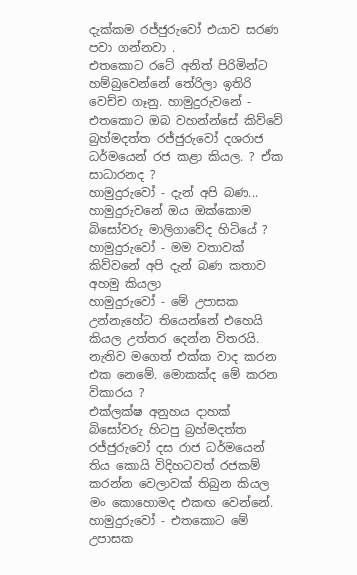දැක්කම රජ්ජුරුවෝ එයාව සරණ පවා ගන්නවා .
එතකොට රටේ අනිත් පිරිමින්ට හම්බුවෙන්නේ තේරිලා ඉතිරි වෙච්ච ගෑනු. හාමුදුරුවනේ - එතකොට ඔබ වහන්න්සේ කිව්වේ බ්‍රහ්මදත්ත රජ්ජුරුවෝ දශරාජ ධර්මයෙන් රජ කළා කියල. ? ඒක සාධාරනද ?
හාමුදුරුවෝ - දැන් අපි බණ...
හාමුදුරුවනේ ඔය ඔක්කොම බිසෝවරු මාලිගාවේද හිටියේ ?
හාමුදුරුවෝ - මම වතාවක් කිව්වනේ අපි දැන් බණ කතාව අහමු කියලා
හාමුදුරුවෝ - මේ උපාසක උන්නැහේට තියෙන්නේ එහෙයි කියල උත්තර දෙන්න විතරයි. නැතිව මගෙත් එක්ක වාද කරන එක නෙමේ. මොකක්ද මේ කරන විකාරය ?
එක්ලක්ෂ අනුහය දාහක් බිසෝවරු හිටපු බ්‍රහ්මදත්ත රජ්ජුරුවෝ දස රාජ ධර්මයෙන් තිය කොයි විදිහටවත් රජකම් කරන්න වෙලාවක් තිබුන කියල මං කොහොමද එකඟ වෙන්නේ.
හාමුදුරුවෝ - එතකොට මේ උපාසක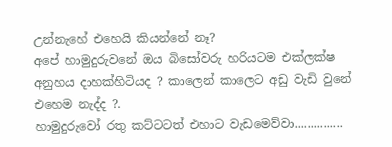උන්නැහේ එහෙයි කියන්නේ නෑ?
අපේ හාමුදුරුවනේ ඔය බිසෝවරු හරියටම එක්ලක්ෂ අනුහය දාහක්හිටියද ? කාලෙන් කාලෙට අඩු වැඩි වුනේ එහෙම නැද්ද ?.
හාමුදුරුවෝ රතු කට්ටටත් එහාට වැඩමෙව්වා...............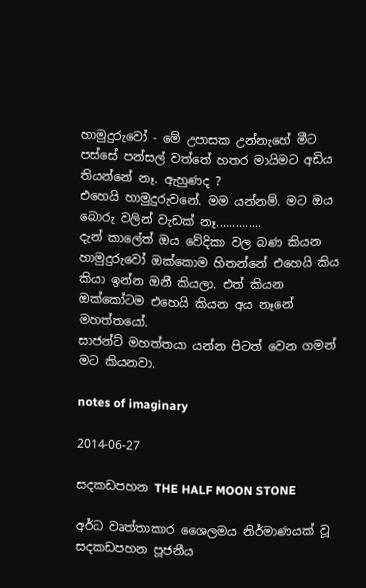හාමුදුරුවෝ - මේ උපාසක උන්නැහේ මීට පස්සේ පන්සල් වත්තේ හතර මායිමට අඩිය තියන්නේ නෑ. ඇහුණද ?
එහෙයි හාමුදුරුවනේ. මම යන්නම්. මට ඔය බොරු වලින් වැඩක් නෑ..............
දැන් කාලේත් ඔය වේදිකා වල බණ කියන හාමුදුරුවෝ ඔක්කොම හිතන්නේ එහෙයි කිය කියා ඉන්න ඔනී කියලා. එත් කියන ඔක්කෝටම එහෙයි කියන අය නෑනේ මහත්තයෝ.
සාජන්ට් මහත්තයා යන්න පිටත් වෙන ගමන් මට කියනවා.

notes of imaginary

2014-06-27

සදකඩපහන THE HALF MOON STONE

අර්ධ වෘත්තාකාර ශෛලමය නිර්මාණයක් වූ සදකඩපහන පූජනීය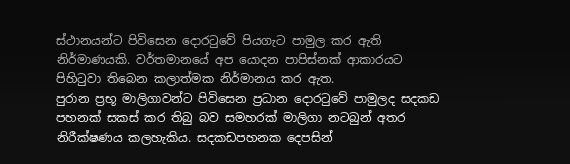ස්ථානයන්ට පිවිසෙන දොරටුවේ පියගැට පාමුල කර ඇති නිර්මාණයකි. වර්තමානයේ අප යොදන පාපිස්නක් ආකාරයට පිහිටුවා තිබෙන කලාත්මක නිර්මානය කර ඇත.
පුරාන ප්‍රභූ මාලිගාවන්ට පිවිසෙන ප්‍රධාන දොරටුවේ පාමුලද සදකඩ පහනක් සකස් කර තිබු බව සමහරක් මාලිගා නටබුන් අතර නිරීක්ෂණය කලහැකිය. සදකඩපහනක දෙපසින්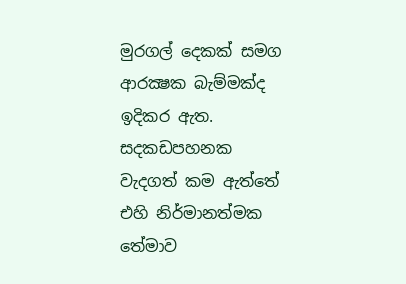මුරගල් දෙකක් සමග ආරක්‍ෂක බැම්මක්ද ඉදිකර ඇත.
සදකඩපහනක වැදගත් කම ඇත්තේ එහි නිර්මානත්මක තේමාව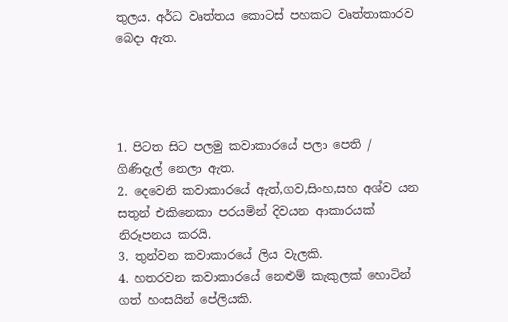තුලය. අර්ධ වෘත්තය කොටස් පහකට වෘත්තාකාරව බෙදා ඇත.




1. පිටත සිට පලමු කවාකාරයේ පලා පෙති / ගිණිදැල් නෙලා ඇත.
2. දෙවෙනි කවාකාරයේ ඇත්,ගව,සිංහ,සහ අශ්ව යන සතුන් එකිනෙකා පරයමින් දිවයන ආකාරයක් නිරූපනය කරයි.
3. තුන්වන කවාකාරයේ ලිය වැලකි.
4. හතරවන කවාකාරයේ නෙළුම් කැකුලක් හොටින් ගත් හංසයින් පේලියකි.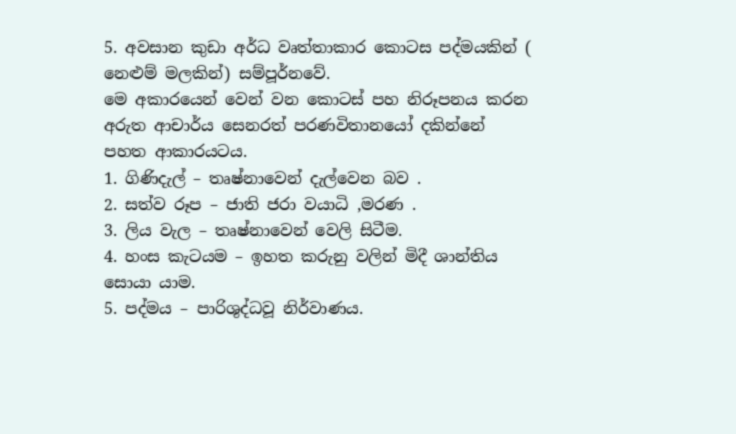5. අවසාන කුඩා අර්ධ වෘත්තාකාර කොටස පද්මයකින් ( නෙළුම් මලකින්) සම්පූර්නවේ.
මෙ අකාරයෙන් වෙන් වන කොටස් පහ නිරූපනය කරන අරුත ආචාර්ය සෙනරත් පරණවිතානයෝ දකින්නේ පහත ආකාරයටය.
1. ගිණිදැල් – තෘෂ්නාවෙන් දැල්වෙන බව .
2. සත්ව රූප – ජාති ජරා වයාධි ,මරණ .
3. ලිය වැල – තෘෂ්නාවෙන් වෙලි සිටීම.
4. හංස කැටයම – ඉහත කරුනු වලින් මිදී ශාන්තිය සොයා යාම.
5. පද්මය – පාරිශුද්ධවූ නිර්වාණය.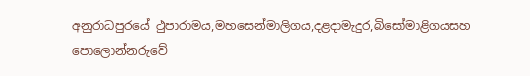අනුරාධපුරයේ ථුපාරාමය,මහසෙන්මාලිගය,දළදාමැදුර,බිසෝමාළිගයසහ පොලොන්නරුවේ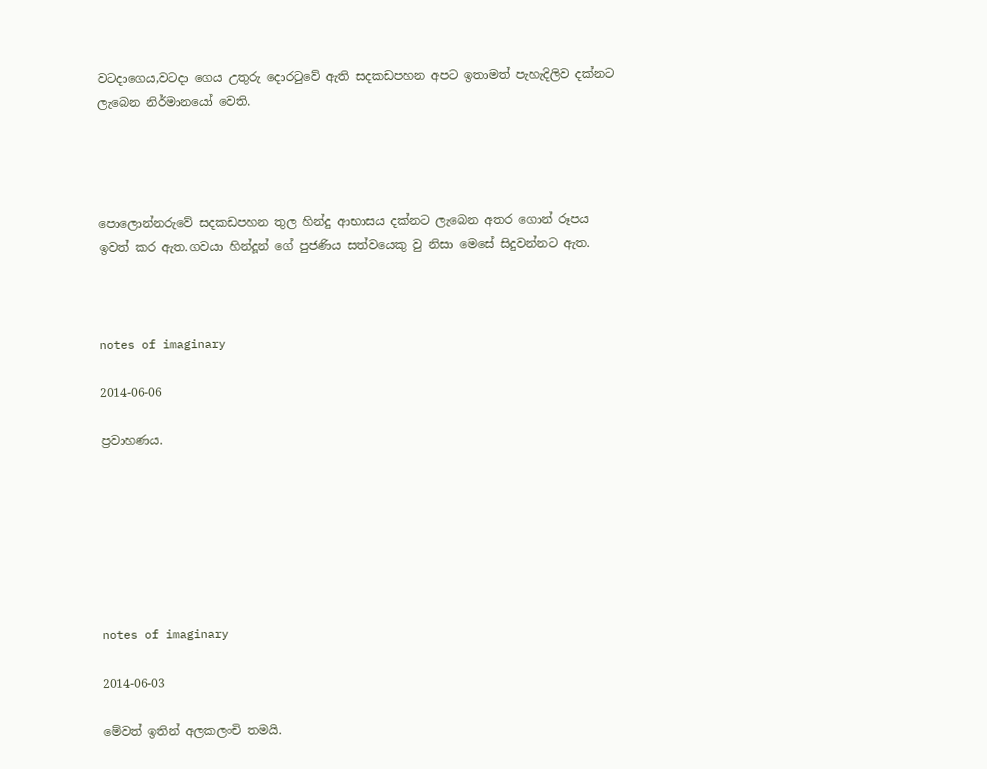වටදාගෙය,වටදා ගෙය උතුරු දොරටුවේ ඇති සදකඩපහන අපට ඉතාමත් පැහැදිලිව දක්නට ලැබෙන නිර්මානයෝ වෙති.




පොලොන්නරුවේ සදකඩපහන තුල හින්දු ආභාසය දක්නට ලැබෙන අතර ගොන් රූපය ඉවත් කර ඇත.ගවයා හින්දූන් ගේ පුජණිය සත්වයෙකු වු නිසා මෙසේ සිදුවන්නට ඇත.



notes of imaginary

2014-06-06

ප්‍රවාහණය.







notes of imaginary

2014-06-03

මේවත් ඉතින් අලකලංචි තමයි.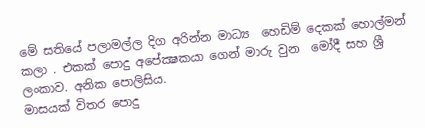මේ සතියේ පලාමල්ල දිග අරින්න මාධ්‍ය  හෙඩිම් දෙකක් හොල්මන් කලා . එකක් පොදු අපේක්‍ෂකයා ගෙන් මාරු වුන  මෝදී සහ ශ්‍රී ලංකාව. අනික පොලිසිය.
මාසයක් විතර පොදු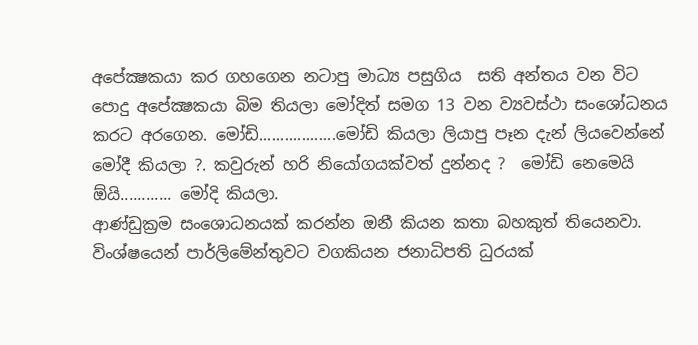අපේක්‍ෂකයා කර ගහගෙන නටාපු මාධ්‍ය පසුගිය  සති අන්තය වන විට පොදු අපේක්‍ෂකයා බිම තියලා මෝදිත් සමග 13 වන ව්‍යවස්ථා සංශෝධනය කරට අරගෙන. මෝඩි..................මෝඩි කියලා ලියාපු පෑන දැන් ලියවෙන්නේ මෝදී කියලා ?. කවුරුන් හරි නියෝගයක්වත් දුන්නද ?  මෝඩි නෙමෙයි ඕයි............ මෝදි කියලා.
ආණ්ඩුක්‍රම සංශොධනයක් කරන්න ඔනී කියන කතා බහකුත් තියෙනවා. විංශ්ෂයෙන් පාර්ලිමේන්තුවට වගකියන ජනාධිපති ධුරයක්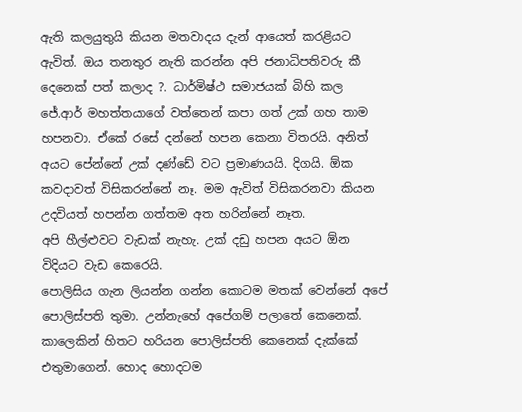ඇති කලයුතුයි කියන මතවාදය දැන් ආයෙත් කරළියට ඇවිත්. ඔය තනතුර නැති කරන්න අපි ජනාධිපතිවරු කී දෙනෙක් පත් කලාද ?. ධාර්මිෂ්ථ සමාජයක් බිහි කල ජේ.ආර් මහත්තයාගේ වත්තෙන් කපා ගත් උක් ගහ තාම හපනවා. ඒකේ රසේ දන්නේ හපන කෙනා විතරයි. අනිත් අයට පේන්නේ උක් දණ්ඩේ වට ප්‍රමාණයයි. දිගයි. ඕක කවදාවත් විසිකරන්නේ නෑ. මම ඇවිත් විසිකරනවා කියන උදවියත් හපන්න ගත්තම අත හරින්නේ නෑත.
අපි හීල්ළුවට වැඩක් නැහැ. උක් දඩු හපන අයට ඕන විදියට වැඩ කෙරෙයි.
පොලිසිය ගැන ලියන්න ගන්න කොටම මතක් වෙන්නේ අපේ පොලිස්පති තුමා. උන්නැහේ අපේගම් පලාතේ කෙනෙක්. කාලෙකින් හිතට හරියන පොලිස්පති කෙනෙක් දැක්කේ එතුමාගෙන්. හොද හොදටම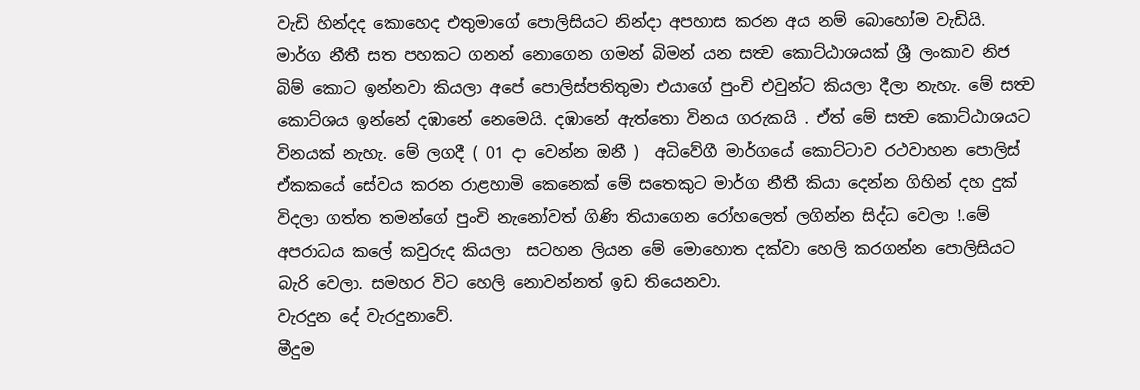වැඩි හින්දද කොහෙද එතුමාගේ පොලිසියට නින්දා අපහාස කරන අය නම් බොහෝම වැඩියි.
මාර්ග නීතී සත පහකට ගනන් නොගෙන ගමන් බිමන් යන සත්‍ව කොට්ඨාශයක් ශ්‍රී ලංකාව නිජ බිම් කොට ඉන්නවා කියලා අපේ පොලිස්පතිතුමා එයාගේ පුංචි එවුන්ට කියලා දීලා නැහැ. මේ සත්‍ව කොට්ශය ඉන්නේ දඹානේ නෙමෙයි. දඹානේ ඇත්තො විනය ගරුකයි . ඒත් මේ සත්‍ව කොට්ඨාශයට විනයක් නැහැ. මේ ලගදී ( 01 දා වෙන්න ඔනී )  අධිවේගී මාර්ගයේ කොට්ටාව රථවාහන පොලිස් ඒකකයේ සේවය කරන රාළහාමි කෙනෙක් මේ සතෙකුට මාර්ග නීතී කියා දෙන්න ගිහින් දහ දුක් විදලා ගත්ත තමන්ගේ පුංචි නැනෝවත් ගිණි තියාගෙන රෝහ‍ලෙත් ලගින්න සිද්ධ වෙලා !.මේ අපරාධය කලේ කවුරුද කියලා  සටහන ලියන මේ මොහොත දක්වා හෙලි කරගන්න පොලිසියට බැරි වෙලා. සමහර විට හෙලි නොවන්නත් ඉඩ තියෙනවා.
වැරදුන දේ වැරදුනාවේ.
මීදුම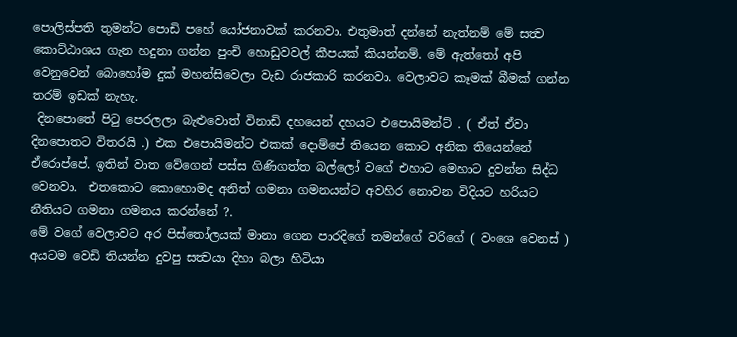පොලිස්පති තුමන්ට පොඩි පහේ යෝජනාවක් කරනවා. එතුමාත් දන්නේ නැත්නම් මේ සත්‍ව කොට්ඨාශය ගැන හදුනා ගන්න පුංචි හොඩුවවල් කීපයක් කියන්නම්. මේ ඇත්තෝ අපි වෙනුවෙන් බොහෝම දුක් මහන්සිවෙලා වැඩ රාජකාරි කරනවා. වෙලාවට කෑමක් බීමක් ගන්න තරම් ඉඩක් නැහැ.
 දිනපොතේ පිටු පෙරලලා බැළුවොත් විනාඩි දහයෙන් දහයට එපොයිමන්ට් . ( ඒත් ඒවා දිනපොතට විතරයි .) එක එපොයිමන්ට එකක් දොම්පේ තියෙන කොට අනික තියෙන්නේ ඒරොප්පේ. ඉතින් වාත වේගෙන් පස්ස ගිණිගත්ත බල්ලෝ වගේ එහාට මෙහාට දුවන්න සිද්ධ වෙනවා.  එතකොට කොහොමද අනිත් ගමනා ගමනයන්ට අවහිර නොවන විදියට හරියට නීතියට ගමනා ගමනය කරන්නේ ?.
මේ වගේ වෙලාවට අර පිස්තෝලයක් මානා ගෙන පාරදිගේ තමන්ගේ වරිගේ ( වංශෙ වෙනස් ) අයටම වෙඩි තියන්න දුවපු සත්‍වයා දිහා බලා හිටියා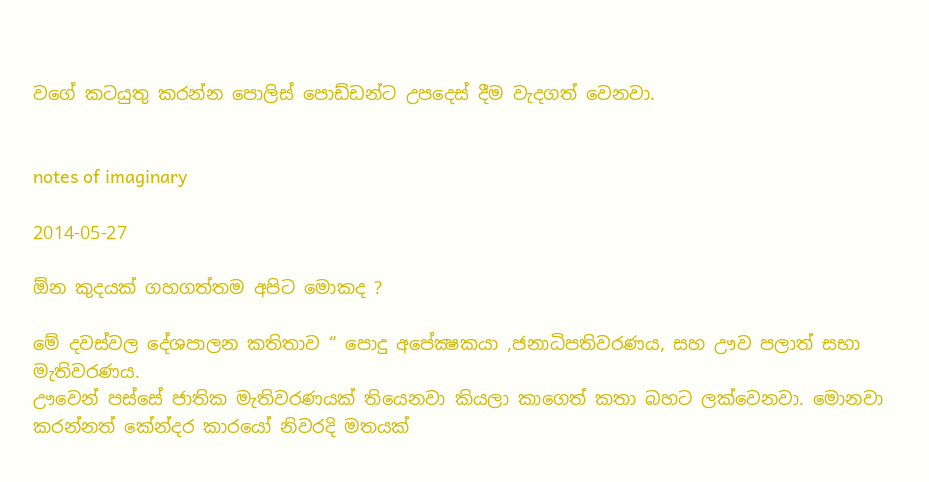වගේ කටයුතු කරන්න පොලිස් පොඩ්ඩන්ට උපදෙස් දීම වැදගත් වෙනවා.


notes of imaginary

2014-05-27

ඕන කුදයක් ගහගත්තම අපිට මොකද ?

මේ දවස්වල දේශපාලන කතිතාව “ පොදු අපේක්‍ෂකයා ,ජනාධිපතිවරණය, සහ ඌව පලාත් සභා මැතිවරණය.
ඌවෙන් පස්සේ ජාතික මැතිවරණයක් තියෙනවා කියලා කාගෙත් කතා බහට ලක්වෙනවා. මොනවා කරන්නත් කේන්දර කාරයෝ නිවරදි මතයක්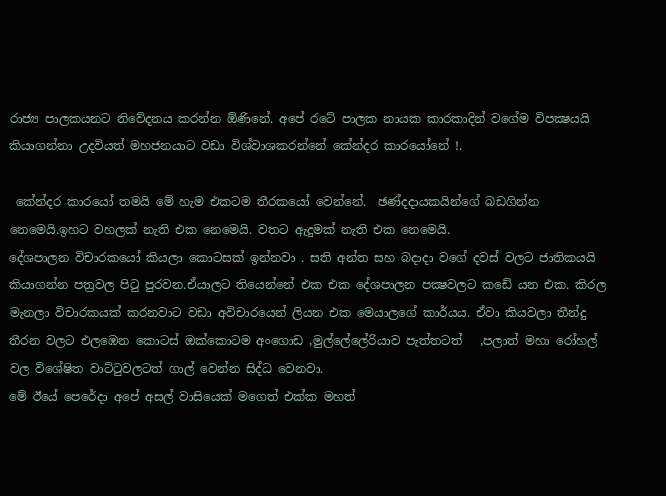රාජ්‍ය පාලකයනට නිවේදනය කරන්න ඕණිනේ. අපේ රටේ පාලක නායක කාරකාදින් වගේම විපක්‍ෂයයි කියාගන්නා උදවියත් මහජනයාට වඩා විශ්වාශකරන්නේ කේන්දර කාරයෝනේ !.

 කේන්දර කාරයෝ තමයි මේ හැම එකටම තීරකයෝ වෙන්නේ.  ඡණ්දදායකයින්ගේ බඩගින්න නෙමෙයි.ඉහට වහලක් නැති එක නෙමෙයි. වතට ඇදුමක් නැති එක නෙමෙයි.
දේශපාලන විචාරකයෝ කියලා කොටසක් ඉන්නවා . සති අන්ත සහ බදාදා වගේ දවස් වලට ජාතිකයයි කියාගන්න පත්‍රවල පිටු පුරවන.ඒයාලට තියෙන්නේ එක එක දේශපාලන පක්‍ෂවලට කඩේ යන එක. කිරල මැනලා විචාරකයක් කරනවාට වඩා අවිචාරයෙන් ලියන එක මෙයාලගේ කාර්යය. ඒවා කියවලා තීන්දු තීරන වලට එලඹෙන කොටස් ඔක්කොටම අංගොඩ ,මුල්ලේලේරියාව පැත්තටත්   ,පලාත් මහා රෝහල් වල විශේෂිත වාට්ටුවලටත් ගාල් වෙන්න සිද්ධ වෙනවා.
මේ ඊයේ පෙරේදා අපේ අසල් වාසියෙක් මගෙත් එක්ක මහත්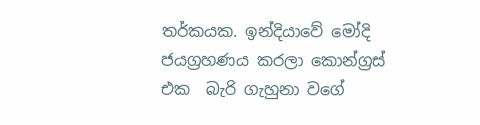තර්කයක. ඉන්දියාවේ මෝදි ජයග්‍රහණය කරලා කොන්ග්‍රස් එක  බැරි ගැහුනා වගේ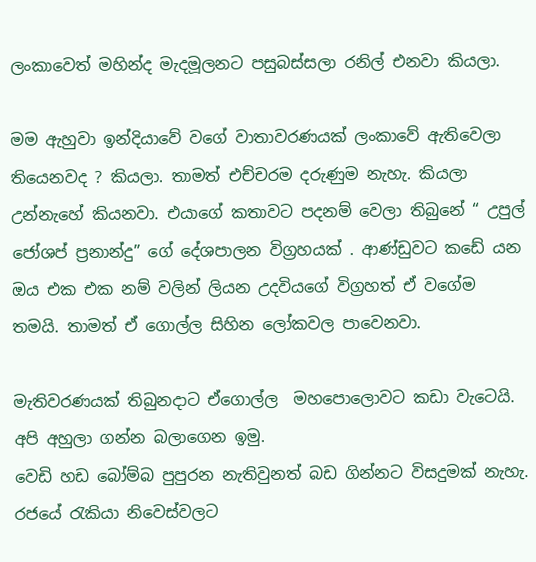ලංකාවෙත් මහින්ද මැදමූලනට පසුබස්සලා ‍රනිල් එනවා කියලා.

මම ඇහුවා ඉන්දියාවේ වගේ වාතාවරණයක් ලංකාවේ ඇතිවෙලා තියෙනවද ? කියලා. තාමත් එච්චරම දරුණුම නැහැ. කියලා උන්නැහේ කියනවා. එයාගේ කතාවට පදනම් වෙලා තිබුනේ “ උපුල් ජෝශප් ප්‍රනාන්දු” ගේ දේශපාලන විග්‍රහයක් . ආණ්ඩුවට කඩේ යන ඔය එක එක නම් වලින් ලියන උදවියගේ විග්‍රහත් ඒ වගේම තමයි. තාමත් ඒ ගොල්ල සිහින ලෝකවල පාවෙනවා.

මැතිවරණයක් තිබුනදාට ඒගොල්ල  මහපොලොවට කඩා වැටෙයි. අපි අහුලා ගන්න බලාගෙන ඉමු.
වෙඩි හඩ බෝම්බ පුපුරන නැතිවුනත් බඩ ගින්නට විසදුමක් නැහැ. රජයේ රැකියා නිවෙස්වලට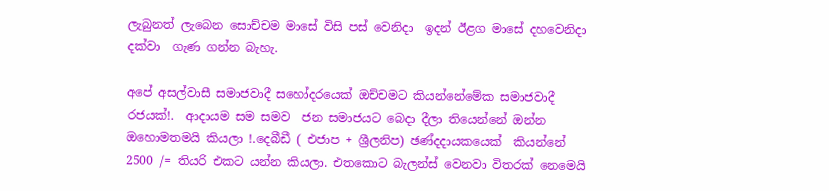ලැබුනත් ලැබෙන සොච්චම මාසේ විසි පස් වෙනිදා  ඉදන් ඊළග මාසේ දහවෙනිදා දක්වා  ගැණ ගන්න බැහැ.

අපේ අසල්වාසී සමාජවාදී සහෝදරයෙක් ඔච්චමට කියන්නේමේක සමාජවාදී රජයක්!.  ආදායම සම සමව  ජන සමාජයට බෙදා දීලා තියෙන්නේ ඔන්න ඔහොමතමයි කියලා !.දෙබීඩී ( එජාප + ශ්‍රීලනිප) ඡණ්දදායකයෙක්  කියන්නේ 2500 /= තියරි එකට යන්න කියලා. එතකොට බැලන්ස් වෙනවා විතරක් නෙමෙයි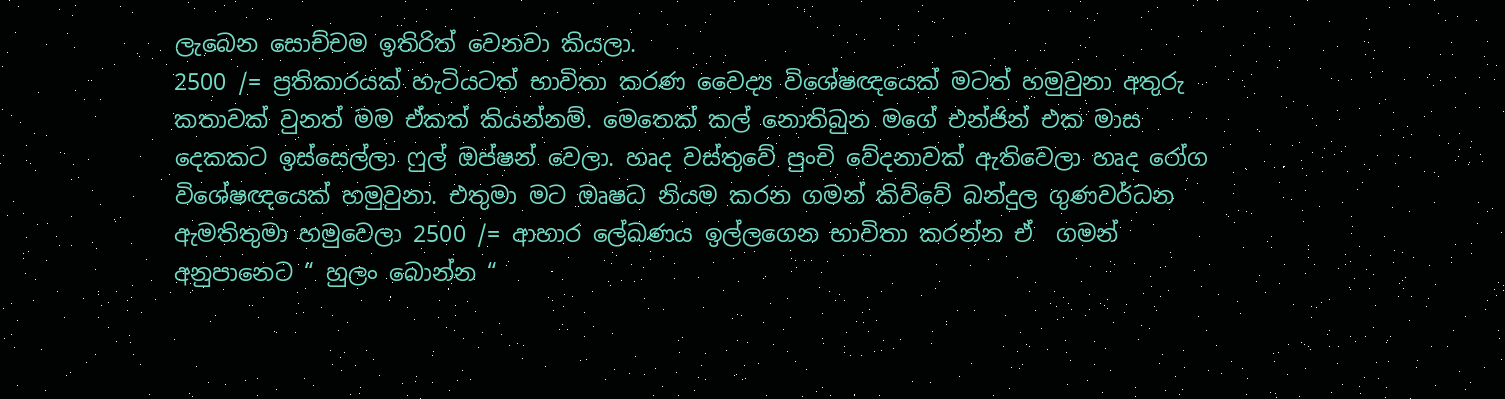ලැබෙන සොච්චම ඉතිරිත් වෙනවා කියලා.
2500 /= ප්‍රතිකාරයක් හැටියටත් භාවිතා කරණ වෛද්‍ය විශේෂඥයෙක් මටත් හමුවුනා අතුරු කතාවක් වුනත් මම ඒකත් කියන්නම්. මෙතෙක් කල් නොතිබුන මගේ එන්ජින් එක මාස දෙකකට ඉස්සෙල්ලා ෆුල් ඔප්ෂන් වෙලා. හෘද වස්තුවේ පුංචි වේදනාවක් ඇතිවෙලා හෘද රෝග විශේෂඥයෙක් හමුවුනා. එතුමා මට ඔෘෂධ නියම කරන ගමන් කිව්වේ බන්දුල ගුණවර්ධන ඇමතිතුමා හමුවෙලා 2500 /= ආහාර ලේඛණය ඉල්ලගෙන භාවිතා කරන්න ඒ  ගමන් අනුපානෙට “ හුලං බොන්න “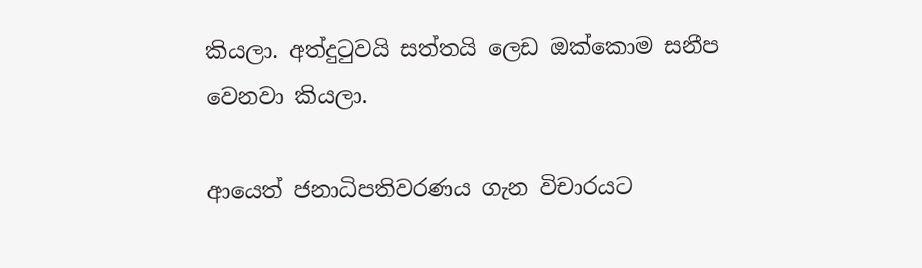කියලා. අත්දුටුවයි සත්තයි ලෙඩ ඔක්කොම සනීප වෙනවා කියලා.

ආයෙත් ජනාධිපතිවරණය ගැන විචාරයට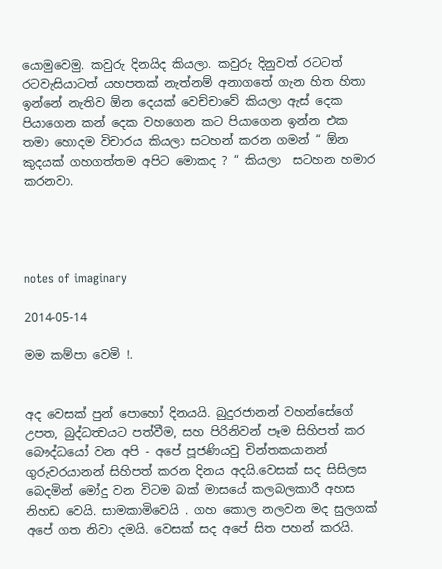යොමුවෙමු. කවුරු දිනයිද කියලා. කවුරු දිනුවත් රටටත් රටවැසියාටත් යහපතක් නැත්නම් අනාගතේ ගැන හිත හිතා ඉන්නේ නැතිව ඕන දෙයක් වෙච්චාවේ කියලා ඇස් දෙක පියාගෙන කන් දෙක වහගෙන කට පියාගෙන ඉන්න එක තමා හොදම විචාරය කියලා සටහන් කරන ගමන් “ ඕන කුදයක් ගහගත්තම අපිට මොකද ? “ කියලා  සටහන හමාර කරනවා.




notes of imaginary

2014-05-14

මම කම්පා වෙමි !.


අද වෙසක් පුන් පොහෝ දිනයයි. බුදුරජානන් වහන්සේගේ උපත, බුද්ධත්‍වයට පත්වීම, සහ පිරිනිවන් පෑම සිහිපත් කර බෞද්ධයෝ වන අපි - අපේ පූජණියවු චින්තකයානන් ගුරුවරයානන් සිහිපත් කරන දිනය අදයි.වෙසක් සද සිසිලස බෙදමින් මෝදු වන විටම බක් මාසයේ කලබලකාරී අහස නිහඩ වෙයි. සාමකාමිවෙයි . ගහ කොල නලවන මද සුලගක් අපේ ගත නිවා දමයි. වෙසක් සද අපේ සිත පහන් කරයි.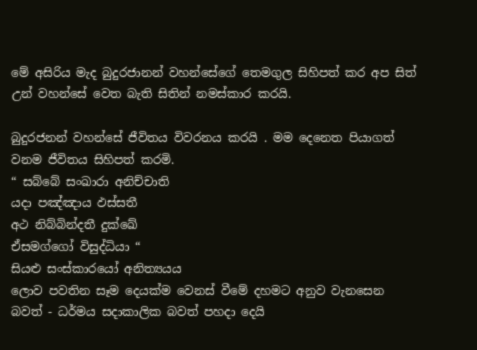මේ අසිරිය මැද බුදුරජානන් වහන්සේගේ තෙමගුල සිහිපත් කර අප සිත් උන් වහන්සේ වෙත බැති සිතින් නමස්කාර කරයි.

බුදුරජනන් වහන්සේ ජීවිතය විවරනය කරයි . මම දෙනෙත පියාගත් වනම ජීවිතය සිහිපත් කරමි.
“ සබ්බේ සංඛාරා අනිච්චාති
යදා පඤ්ඤාය ඵස්සතී
අථ නිබ්බින්දතී දුක්ඛේ
ඒසමග්ගෝ විසුද්ධියා “
සියළු සංස්කාරයෝ අනිත්‍යයය
ලොව පවතින සෑම දෙයක්ම වෙනස් වීමේ දහමට අනුව වැනසෙන බවත් - ධර්මය සදාකාලික බවත් පහදා දෙයි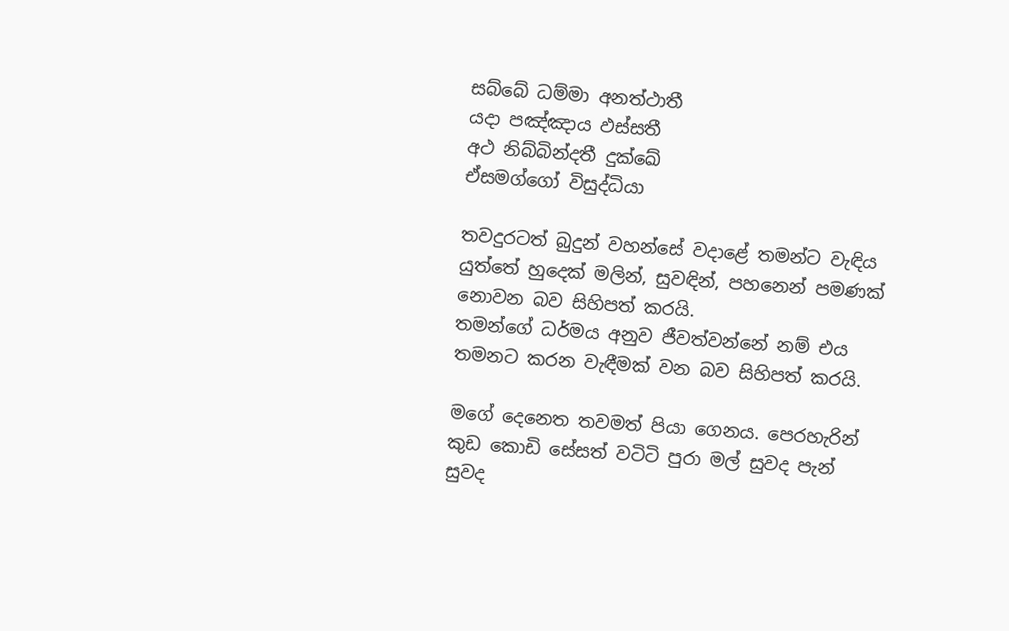සබ්බේ ධම්මා අනත්ථාතී
යදා පඤ්ඤාය ඵස්සතී
අථ නිබ්බින්දතී දුක්ඛේ
ඒසමග්ගෝ විසුද්ධියා

තවදුරටත් බුදුන් වහන්සේ වදාළේ තමන්ට වැඳිය යුත්තේ හුදෙක් මලින්, සුවඳින්, පහනෙන් පමණක් නොවන බව සිහිපත් කරයි.
තමන්ගේ ධර්මය අනුව ජීවත්වන්නේ නම් එය තමනට කරන වැඳීමක් වන බව සිහිපත් කරයි.

මගේ දෙනෙත තවමත් පියා ගෙනය. පෙරහැරින් කුඩ කොඩි සේසත් වටිටි පුරා මල් සුවද පැන් සුවද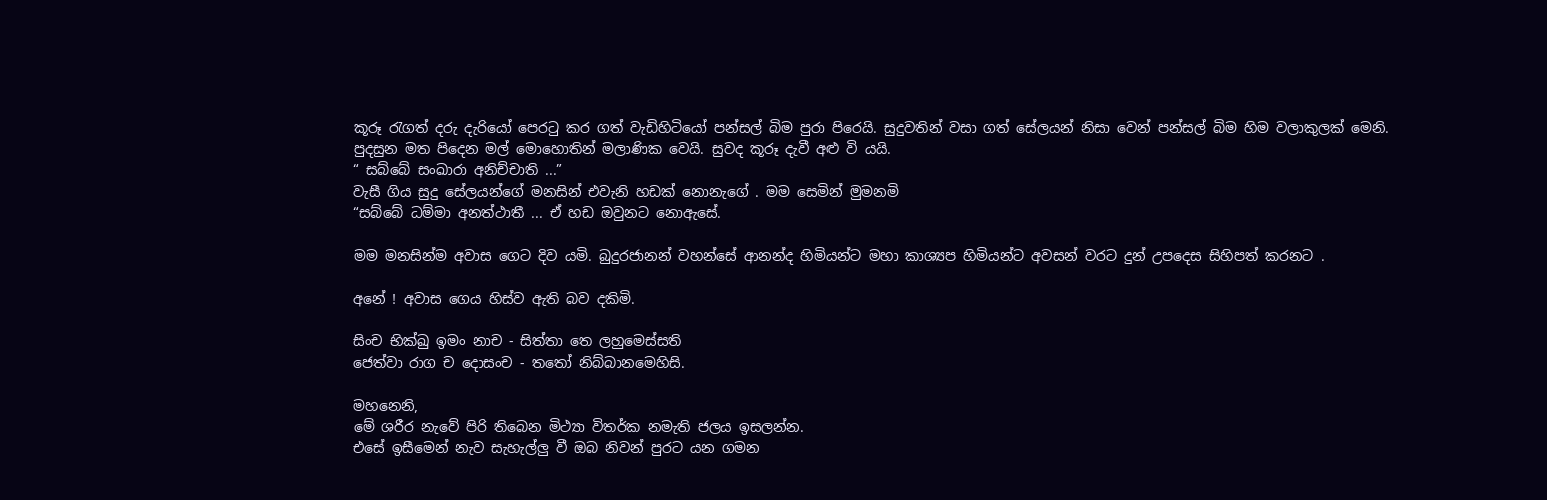කූරූ රැගත් දරු දැරියෝ පෙරටු කර ගත් වැඩිහිටියෝ පන්සල් බිම පුරා පිරෙයි. සුදුවතින් වසා ගත් සේලයන් නිසා වෙන් පන්සල් බිම හිම වලාකුලක් මෙනි.
පුදසුන මත පිදෙන මල් මොහොතින් මලාණික වෙයි. සුවද කූරූ දැවී අළු වි යයි.
“ සබ්බේ සංඛාරා අනිච්චාති ...”
වැසී ගිය සුදු සේලයන්ගේ මනසින් එවැනි හඩක් නොනැගේ . මම සෙමින් මුමනමි
“සබ්බේ ධම්මා අනත්ථාතී ... ඒ හඩ ඔවුනට නොඇසේ.

මම මනසින්ම අවාස ගෙට දිව යමි. බුදුරජානන් වහන්සේ ආනන්ද හිමියන්ට මහා කාශ්‍යප හිමියන්ට අවසන් වරට දුන් උපදෙස සිහිපත් කරනට .

අනේ ! අවාස ගෙය හිස්ව ඇති බව දකිමි.

සිංච භික්‍ඛු ඉමං නාච - සිත්තා තෙ ලහුමෙස්සති
ජෙත්වා රාග ච දොසංච - තතෝ නිබ්බානමෙහිසි.

මහනෙනි,
මේ ශරීර නැවේ පිරි තිබෙන මිථ්‍යා විතර්ක නමැති ජලය ඉසලන්න.
එසේ ඉසීමෙන් නැව සැහැල්ලු වී ඔබ නිවන් පුරට යන ගමන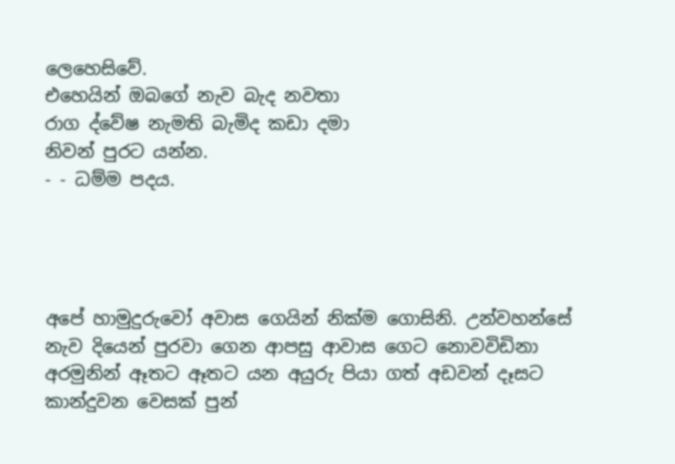ලෙහෙසිවේ.
එහෙයින් ඔබගේ නැව බැද නවතා
රාග ද්වේෂ නැමති බැමිද කඩා දමා
නිවන් පුරට යන්න.
- - ධම්ම පදය.




අපේ හාමුදුරුවෝ අවාස ගෙයින් නික්ම ගොසිනි. උන්වහන්සේ නැව දියෙන් පුරවා ගෙන ආපසු ආවාස ගෙට නොවවිඩිනා අරමුනින් ඈතට ඈතට යන අයුරු පියා ගත් අඩවන් දෑසට කාන්දුවන වෙසක් පුන්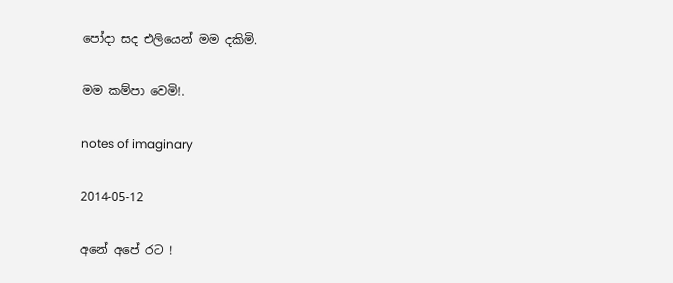පෝදා සද එලියෙන් මම දකිමි.

මම කම්පා වෙමි!.

notes of imaginary

2014-05-12

අනේ අපේ රට !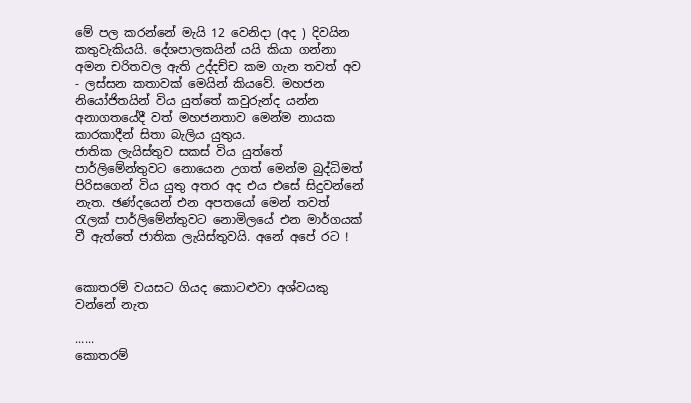මේ පල කරන්නේ මැයි 12 වෙනිදා (අද ) දිවයින කතුවැකියයි. දේශපාලකයින් යයි කියා ගන්නා අමන චරිතවල ඇති උද්දච්ච කම ගැන තවත් අව - ලස්සන කතාවක් මෙයින් කියවේ. මහජන නියෝජිතයින් විය යුත්තේ කවුරුන්ද යන්න අනාගතයේදී වත් මහජනතාව මෙන්ම නායක කාරකාදීන් සිතා බැලිය යුතුය.
ජාතික ලැයිස්තුව සකස් විය යුත්තේ පාර්ලිමේන්තුවට නොයෙන උගත් මෙන්ම බුද්ධිමත් පිරිසගෙන් විය යුතු අතර අද එය එසේ සිදුවන්නේ නැත. ඡණ්දයෙන් එන අපතයෝ මෙන් තවත් රැලක් පාර්ලිමේන්තුවට නොමිලයේ එන මාර්ගයක් වී ඇත්තේ ජාතික ලැයිස්තුවයි. අනේ අපේ රට !


කොතරම් වයසට ගියද කොටළුවා අශ්වයකු වන්නේ නැත

......
කොතරම්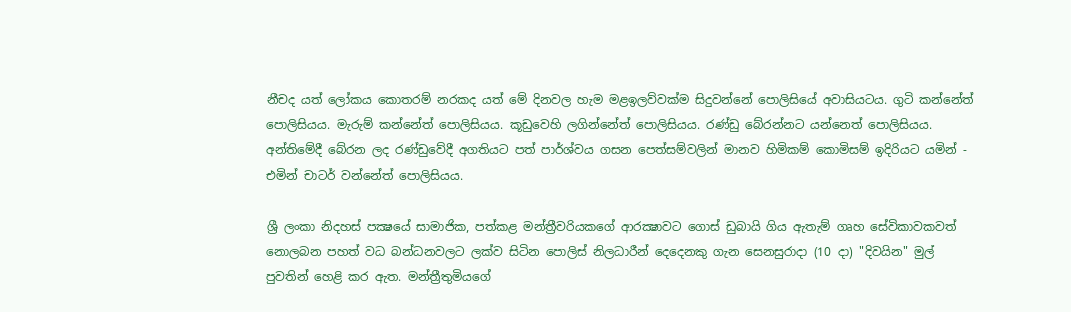නීචද යත් ලෝකය කොතරම් නරකද යත් මේ දිනවල හැම මළඉලව්වක්‌ම සිදුවන්නේ පොලිසියේ අවාසියටය. ගුටි කන්නේත් පොලිසියය. මැරුම් කන්නේත් පොලිසියය. කූඩුවෙහි ලගින්නේත් පොලිසියය. රණ්‌ඩු බේරන්නට යන්නෙත් පොලිසියය. අන්තිමේදී බේරන ලද රණ්‌ඩුවේදී අගතියට පත් පාර්ශ්වය ගසන පෙත්සම්වලින් මානව හිමිකම් කොමිසම් ඉදිරියට යමින් - එමින් චාටර් වන්නේත් පොලිසියය.

ශ්‍රී ලංකා නිදහස්‌ පක්‍ෂයේ සාමාජික, පත්කළ මන්ත්‍රීවරියකගේ ආරක්‍ෂාවට ගොස්‌ ඩුබායි ගිය ඇතැම් ගෘහ සේවිකාවකවත් නොලබන පහත් වධ බන්ධනවලට ලක්‌ව සිටින පොලිස්‌ නිලධාරීන් දෙදෙනකු ගැන සෙනසුරාදා (10 දා) "දිවයින" මුල් පුවතින් හෙළි කර ඇත. මන්ත්‍රීතුමියගේ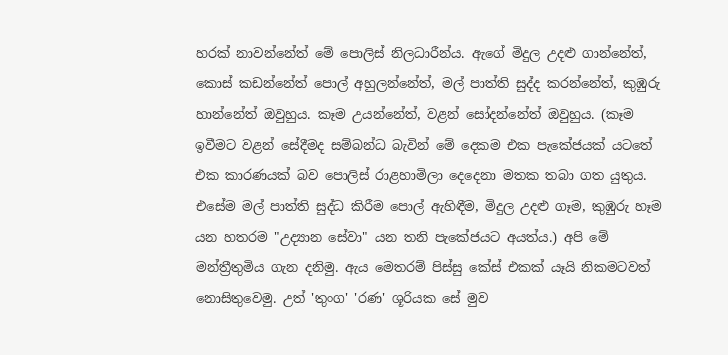හරක්‌ නාවන්නේත් මේ පොලිස්‌ නිලධාරීන්ය. ඇගේ මිදුල උදළු ගාන්නේත්, කොස්‌ කඩන්නේත් පොල් අහුලන්නේත්, මල් පාත්ති සුද්ද කරන්නේත්, කුඹුරු හාන්නේත් ඔවුහුය. කෑම උයන්නේත්, වළන් සෝදන්නේත් ඔවුහුය. (කෑම ඉවීමට වළන් සේදීමද සම්බන්ධ බැවින් මේ දෙකම එක පැකේජයක්‌ යටතේ එක කාරණයක්‌ බව පොලිස්‌ රාළහාමිලා දෙදෙනා මතක තබා ගත යුතුය. එසේම මල් පාත්ති සුද්ධ කිරීම පොල් ඇහිඳීම, මිදුල උදළු ගෑම, කුඹුරු හෑම යන හතරම "උද්‍යාන සේවා" යන තනි පැකේජයට අයත්ය.) අපි මේ මන්ත්‍රීතුමිය ගැන දනිමු. ඇය මෙතරම් පිස්‌සු කේස්‌ එකක්‌ යෑයි නිකමටවත් නොසිතුවෙමු. උත් 'තුංග' 'රණ' ශූරියක සේ මුව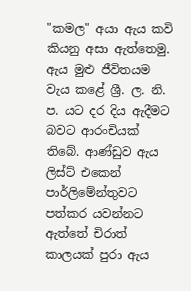"කමල" අයා ඇය කවි කියනු අසා ඇත්තෙමු. ඇය මුළු ජීවිතයම වැය කළේ ශ්‍රී. ල. නි. ප. යට දර දිය ඇදීමට බවට ආරංචියක්‌ තිබේ. ආණ්‌ඩුව ඇය ලිස්‌ට්‌ එකෙන් පාර්ලිමේන්තුවට පත්කර යවන්නට ඇත්තේ චිරාත් කාලයක්‌ පුරා ඇය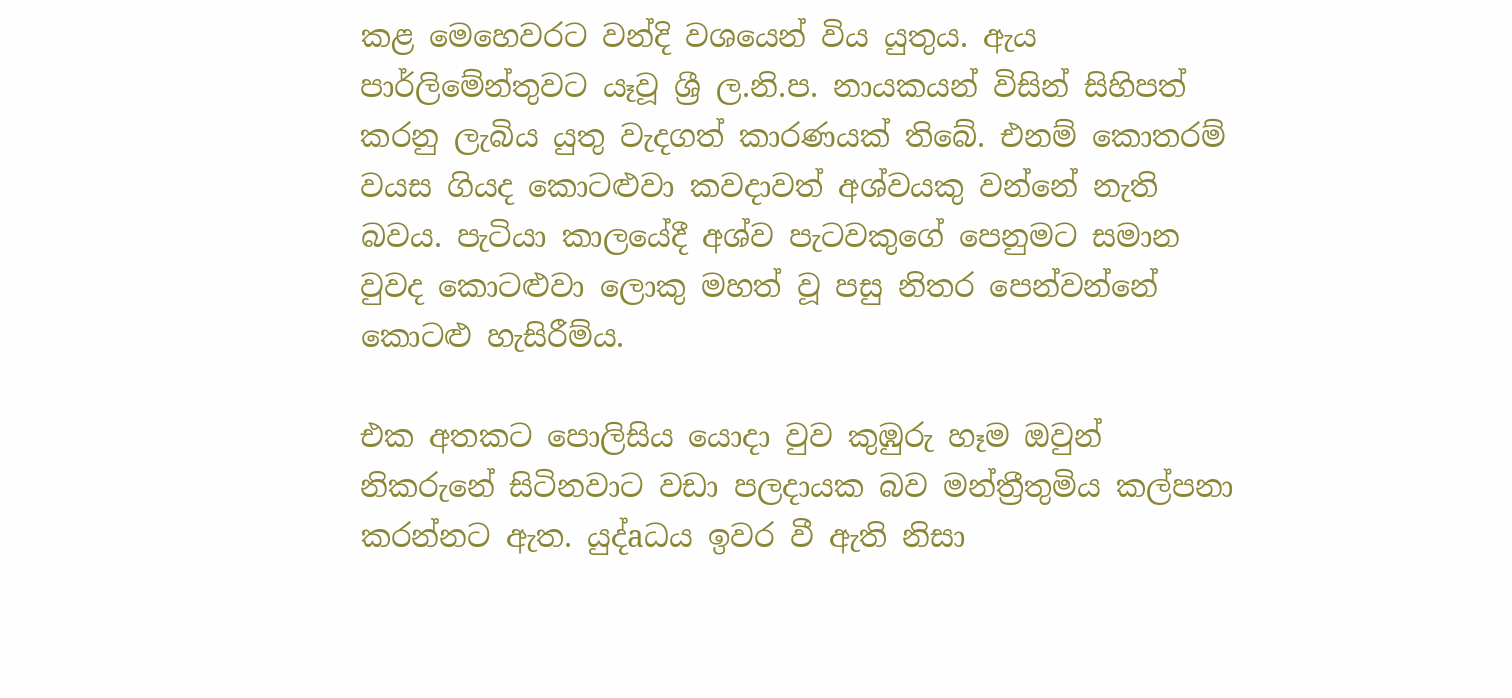කළ මෙහෙවරට වන්දි වශයෙන් විය යුතුය. ඇය පාර්ලිමේන්තුවට යෑවූ ශ්‍රී ල.නි.ප. නායකයන් විසින් සිහිපත් කරනු ලැබිය යුතු වැදගත් කාරණයක්‌ තිබේ. එනම් කොතරම් වයස ගියද කොටළුවා කවදාවත් අශ්වයකු වන්නේ නැති බවය. පැටියා කාලයේදී අශ්ව පැටවකුගේ පෙනුමට සමාන වුවද කොටළුවා ලොකු මහත් වූ පසු නිතර පෙන්වන්නේ කොටළු හැසිරීම්ය.

එක අතකට පොලිසිය යොදා වුව කුඹුරු හෑම ඔවුන් නිකරුනේ සිටිනවාට වඩා පලදායක බව මන්ත්‍රීතුමිය කල්පනා කරන්නට ඇත. යුද්aධය ඉවර වී ඇති නිසා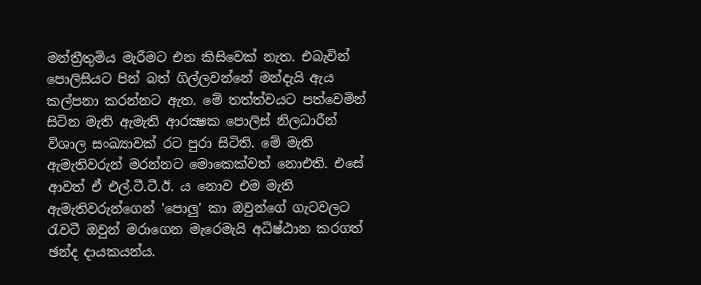මන්ත්‍රීතුමිය මැරීමට එන කිසිවෙක්‌ නැත. එබැවින් පොලිසියට පින් බත් ගිල්ලවන්නේ මන්දැයි ඇය කල්පනා කරන්නට ඇත. මේ තත්ත්වයට පත්වෙමින් සිටින මැති ඇමැති ආරක්‍ෂක පොලිස්‌ නිලධාරීන් විශාල සංඛ්‍යාවක්‌ රට පුරා සිටිති. මේ මැති ඇමැතිවරුන් මරන්නට මොකෙක්‌වත් නොඑති. එසේ ආවත් ඒ එල්.ටී.ටී.ඊ. ය නොව එම මැති ඇමැතිවරුන්ගෙන් 'පොලු' කා ඔවුන්ගේ ගැටවලට රැවටී ඔවුන් මරාගෙන මැරෙමැයි අධිෂ්ඨාන කරගත් ඡන්ද දායකයන්ය.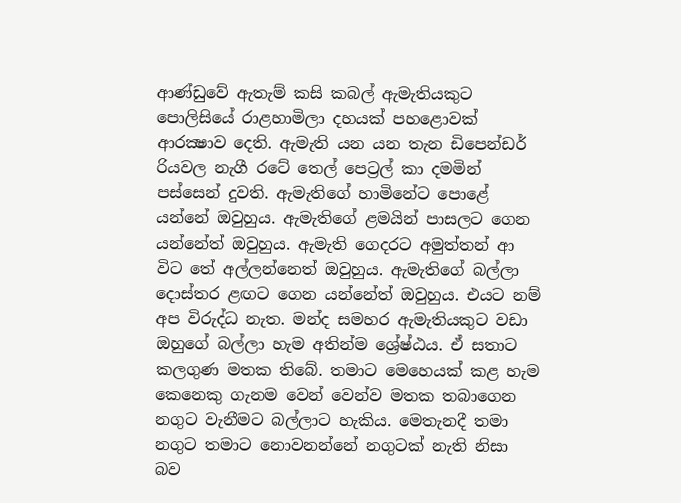ආණ්‌ඩුවේ ඇතැම් කසි කබල් ඇමැතියකුට පොලිසියේ රාළහාමිලා දහයක්‌ පහළොවක්‌ ආරක්‍ෂාව දෙති. ඇමැති යන යන තැන ඩිපෙන්ඩර් රියවල නැගී රටේ තෙල් පෙට්‍රල් කා දමමින් පස්‌සෙන් දුවති. ඇමැතිගේ හාමිනේට පොළේ යන්නේ ඔවුහුය. ඇමැතිගේ ළමයින් පාසලට ගෙන යන්නේත් ඔවුහුය. ඇමැති ගෙදරට අමුත්තන් ආ විට තේ අල්ලන්නෙත් ඔවුහුය. ඇමැතිගේ බල්ලා දොස්‌තර ළඟට ගෙන යන්නේත් ඔවුහුය. එයට නම් අප විරුද්ධ නැත. මන්ද සමහර ඇමැතියකුට වඩා ඔහුගේ බල්ලා හැම අතින්ම ශ්‍රේෂ්ඨය. ඒ සතාට කලගුණ මතක තිබේ. තමාට මෙහෙයක්‌ කළ හැම කෙනෙකු ගැනම වෙන් වෙන්ව මතක තබාගෙන නගුට වැනීමට බල්ලාට හැකිය. මෙතැනදී තමා නගුට තමාට නොවනන්නේ නගුටක්‌ නැති නිසා බව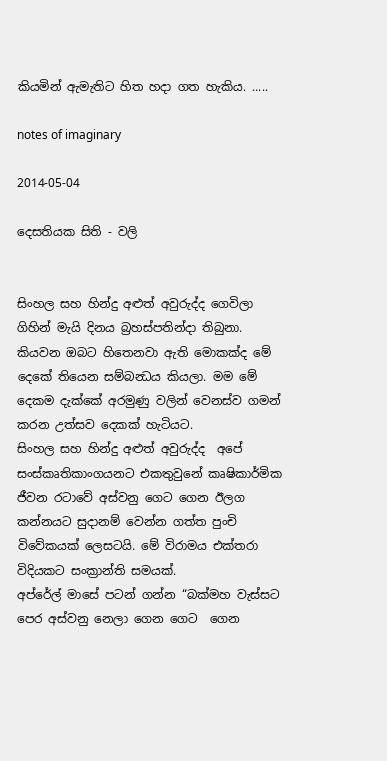කියමින් ඇමැතිට හිත හදා ගත හැකිය. .....

notes of imaginary

2014-05-04

දෙසතියක සිති - වලි


සිංහල සහ හින්දු අළුත් අවුරුද්ද ගෙවිලා ගිහින් මැයි දිනය බ්‍රහස්පතින්දා තිබුනා. කියවන ඔබට හිතෙනවා ඇති මොකක්ද මේ දෙකේ තියෙන සම්බන්‍ධය කියලා. මම මේ දෙකම දැක්කේ අරමුණු වලින් වෙනස්ව ගමන් කරන උත්සව දෙකක් හැටියට.
සිංහල සහ හින්දු අළුත් අවුරුද්ද  අපේ සංස්කෘතිකාංගයනට එකතුවුනේ කෘෂිකාර්මික ජීවන රටාවේ අස්වනු ගෙට ගෙන ඊලග කන්නයට සුදානම් වෙන්න ගත්ත පුංචි විවේකයක් ලෙසටයි. මේ විරාමය එක්තරා විදියකට සංක්‍රාන්ති සමයක්.
අප්රේල් මාසේ පටන් ගන්න “බක්මහ වැස්සට පෙර අස්වනු නෙලා ගෙන ගෙට  ගෙන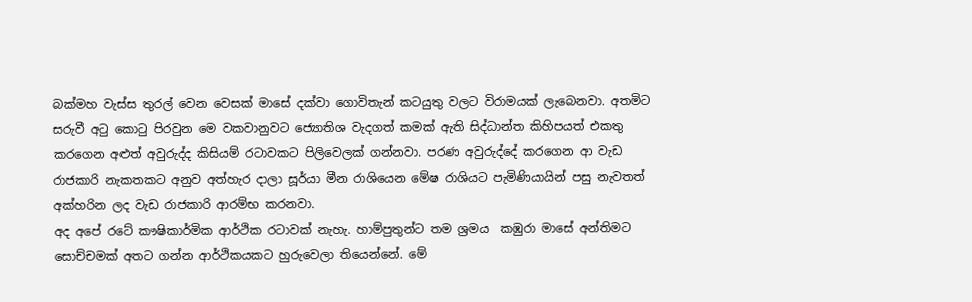බක්මහ වැස්ස තුරල් වෙන වෙසක් මාසේ දක්වා ගොවිතැන් කටයුතු වලට විරාමයක් ලැබෙනවා. අතමිට සරුවී අටු කොටු පිරවුන මෙ වකවානුවට ජ්‍යොතිශ වැදගත් කමක් ඇති සිද්ධාන්ත කිහිපයත් එකතු කරගෙන අළුත් අවුරුද්ද කිසියම් රටාවකට පිලිවෙලක් ගන්නවා. පරණ අවුරුද්දේ කරගෙන ආ වැඩ රාජකාරි නැකතකට අනුව අත්හැර දාලා සූර්යා මීන රාශියෙන මේෂ රාශියට පැමිණියායින් පසු නැවතත් අක්හරින ලද වැඩ රාජකාරි ආරම්භ කරනවා.
අද අපේ රටේ කෟෂිකාර්මික ආර්ථික රටාවක් නැහැ. හාම්පුතුන්ට තම ශ්‍රමය  කඹුරා මාසේ අන්තිමට සොච්චමක් අතට ගන්න ආර්ථිකයකට හුරුවෙලා තියෙන්නේ. මේ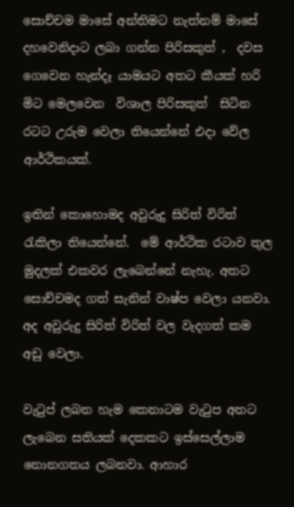සොච්චම මාසේ අන්තිමට නැත්නම් මාසේ දහවෙනිදාට ලබා ගන්න පිරිසකුත් ,  දවස ගෙවෙන හැන්දෑ යාමයට අතට කීයක් හරි මිට මෙලවෙන  විශාල පිරිසකුත්  සිටින රටට උරුම වෙලා තියෙන්නේ එදා වේල ආර්ථිකයක්.

ඉතින් කොහොමද අවුරුදු සිරිත් විරිත් රැකිලා තියෙන්නේ.  මේ ආර්ථික රටාව තුල මුදලක් එකවර ලැබෙන්නේ නැහැ. අතට සොච්චමද ගත් සැනින් වාෂ්ප වෙලා යනවා.
අද අවුරුදු සිරිත් විරිත් වල වැදගත් කම අඩු වෙලා.

වැටුප් ලබන හැම කෙනාටම වැටුප අතට ලැබෙන සතියක් දෙකකට ඉස්සෙල්ලාම නොනගතය ලබනවා. ආහාර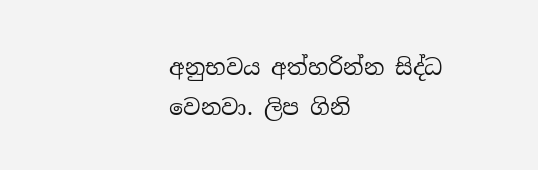අනුභවය අත්හරින්න සිද්ධ වෙනවා. ලිප ගිනි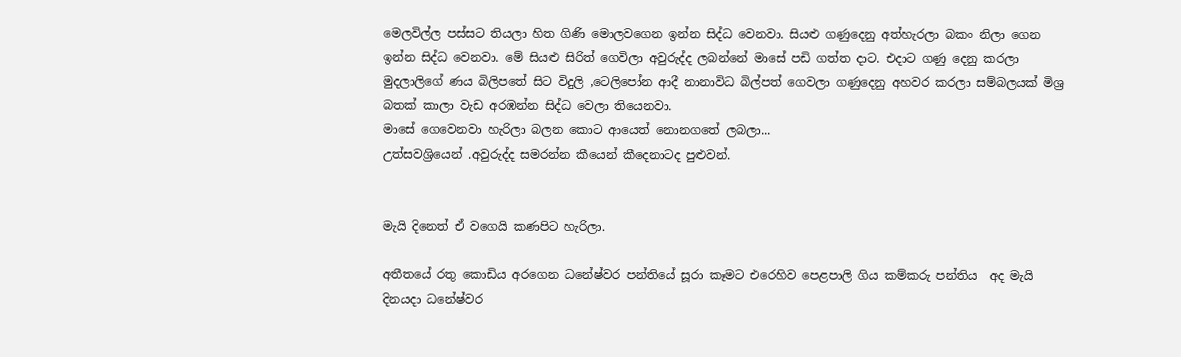මෙලවිල්ල පස්සට තියලා හිත ගිණි මොලවගෙන ඉන්න සිද්ධ වෙනවා. සියළු ගණුදෙනු අත්හැරලා බකං නිලා ගෙන ඉන්න සිද්ධ වෙනවා. මේ සියළු සිරිත් ගෙවිලා අවුරුද්ද ලබන්නේ මාසේ පඩි ගත්ත දාට. එදාට ගණු දෙනු කරලා මුදලාලිගේ ණය බිලිපතේ සිට විදුලි ,ටෙලිපෝන ආදී නානාවිධ බිල්පත් ගෙවලා ගණුදෙනු අහවර කරලා සම්බලයක් මිශ්‍ර බතක් කාලා වැඩ අරඹන්න සිද්ධ වෙලා තියෙනවා.
මාසේ ගෙවෙනවා හැරිලා බලන කොට ආයෙත් නොනගතේ ලබලා...
උත්සවශ්‍රියෙන් .අවුරුද්ද සමරන්න කීයෙන් කීදෙනාටද පුළුවන්.


මැයි දිනෙත් ඒ වගෙයි කණපිට හැරිලා.

අතීතයේ රතු කොඩිය අරගෙන ධනේෂ්වර පන්තියේ සූරා කෑමට එරෙහිව පෙළපාලි ගිය කම්කරු පන්තිය  අද මැයි දිනයදා ධනේෂ්වර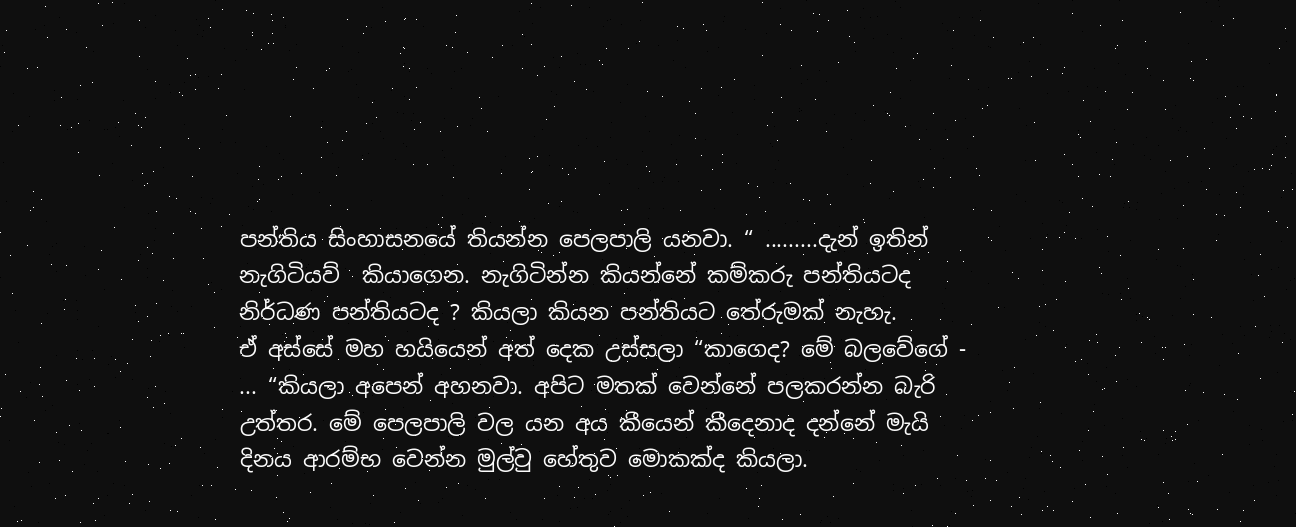පන්තිය සිංහාසනයේ තියන්න පෙලපාලි යනවා. “ .........දැන් ඉතින් නැගිටියව්  කියාගෙන. නැගිටින්න කියන්නේ කම්කරු පන්තියටද නිර්ධණ පන්තියටද ? කියලා කියන පන්තියට තේරුමක් නැහැ.
ඒ අස්සේ මහ හයියෙන් අත් දෙක උස්සලා “කාගෙද? මේ බලවේගේ - ... “කියලා අපෙන් අහනවා. අපිට මතක් වෙන්නේ පලකරන්න බැරි උත්තර. මේ පෙලපාලි වල යන අය කීයෙන් කීදෙනාද දන්නේ මැයි දිනය ආරම්භ වෙන්න මුල්වු හේතුව මොකක්ද කියලා.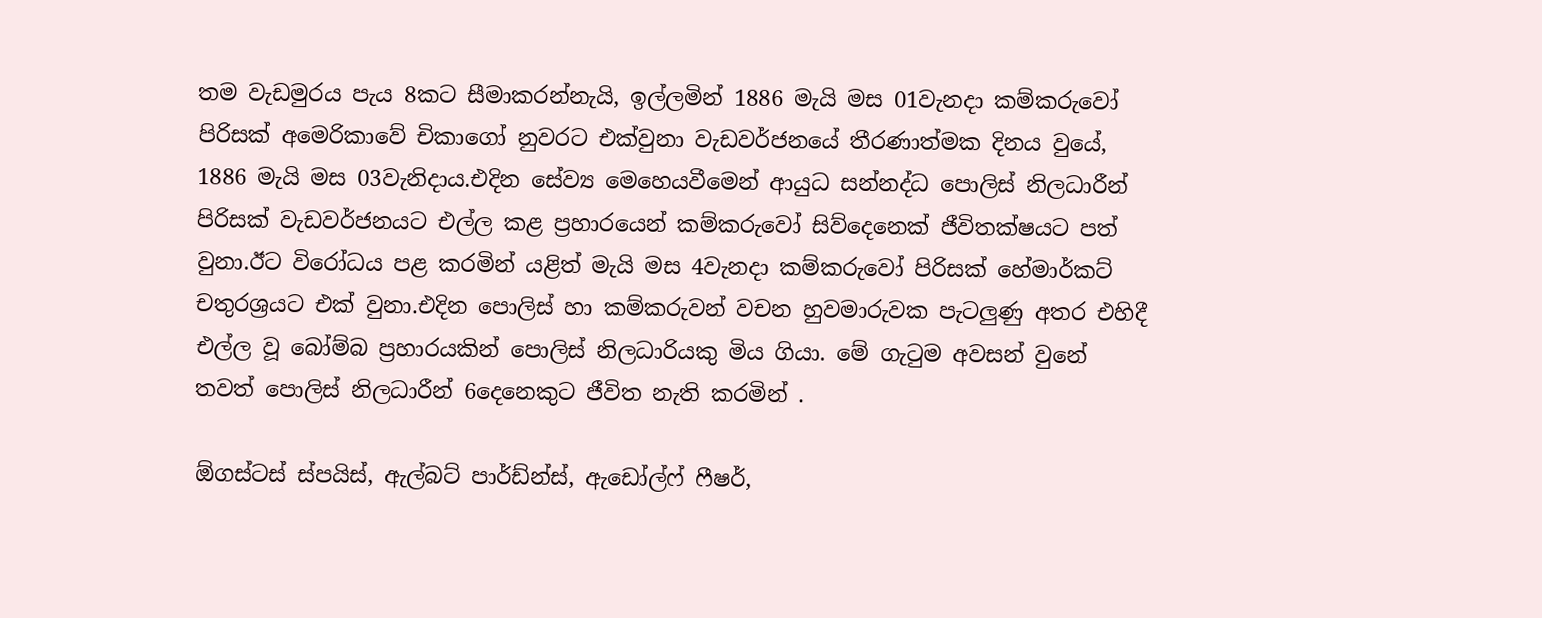තම වැඩමුරය පැය 8කට සීමාකරන්නැයි, ඉල්ලමින් 1886 මැයි මස 01වැනදා කම්කරුවෝ පිරිසක් අමෙරිකාවේ චිකාගෝ නුවරට එක්වුනා වැඩවර්ජනයේ තීරණාත්මක දිනය වුයේ, 1886 මැයි මස 03වැනිදාය.එදින සේව්‍ය මෙහෙයවීමෙන් ආයුධ සන්නද්ධ පොලිස් නිලධාරීන් පිරිසක් වැඩවර්ජනයට එල්ල කළ ප්‍රහාරයෙන් කම්කරුවෝ සිව්දෙනෙක් ජීවිතක්ෂයට පත් වුනා.ඊට විරෝධය පළ කරමින් යළිත් මැයි මස 4වැනදා කම්කරුවෝ පිරිසක් හේමාර්කට් චතුරශ්‍රයට එක් වුනා.එදින පොලිස් හා කම්කරුවන් වචන හුවමාරුවක පැටලුණු අතර එහිදී එල්ල වූ බෝම්බ ප්‍රහාරයකින් පොලිස් නිලධාරියකු මිය ගියා. මේ ගැටුම අවසන් වුනේ තවත් පොලිස් නිලධාරීන් 6දෙනෙකුට ජීවිත නැති කරමින් .

ඕගස්ටස් ස්පයිස්, ඇල්බට් පාර්ඩ්න්ස්, ඇඩෝල්ෆ් ෆීෂර්,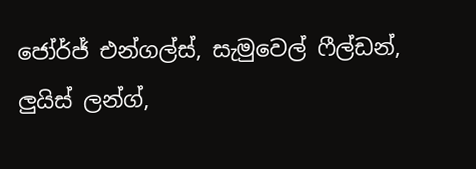ජෝර්ජ් එන්ගල්ස්, සැමුවෙල් ෆීල්ඩන්, ලුයිස් ලන්ග්,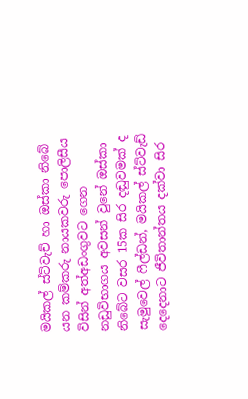මයිකල් ස්ට්වැච් හා ඔස්කා නිබේ යන කම්කරු නායකවරු පොලිසීය විසින් අත්අඩංගුවට ගෙන නඩුවිභාගය අවසන් වුනේ ඔස්කා නිබේට වසර 15ක සිර දඬුවමක් ද සැමුවෙල් ෆීල්ඩන්, මයිකල් ස්ට්වැඩ් දෙදෙනාට ජීවිතාන්තය දක්වා සිර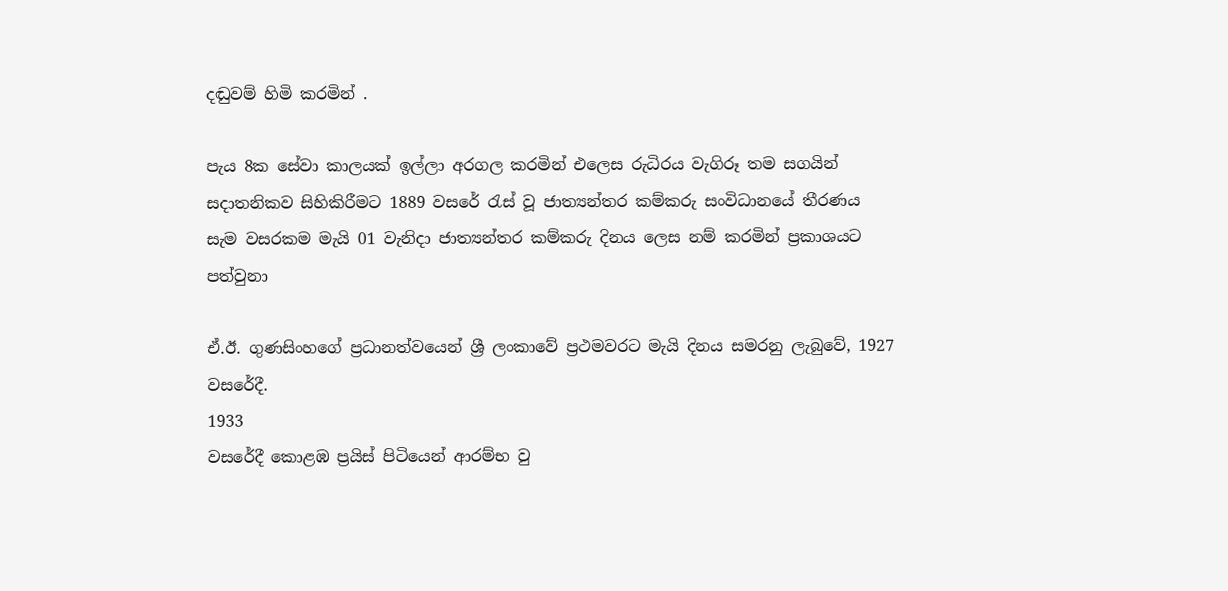දඬුවම් හිමි කරමින් .

පැය 8ක සේවා කාලයක් ඉල්ලා අරගල කරමින් එලෙස රුධිරය වැගිරූ තම සගයින් සදාතනිකව සිහිකිරීමට 1889 වසරේ රැස් වූ ජාත්‍යන්තර කම්කරු සංවිධානයේ තීරණය  සැම වසරකම මැයි 01 වැනිදා ජාත්‍යන්තර කම්කරු දිනය ලෙස නම් කරමින් ප්‍රකාශයට පත්වුනා

ඒ.ඊ. ගුණසිංහගේ ප්‍රධානත්වයෙන් ශ්‍රී ලංකාවේ ප්‍රථමවරට මැයි දිනය සමරනු ලැබුවේ, 1927 වසරේදී.
1933
වසරේදී කොළඹ ප්‍රයිස් පිටියෙන් ආරම්භ වු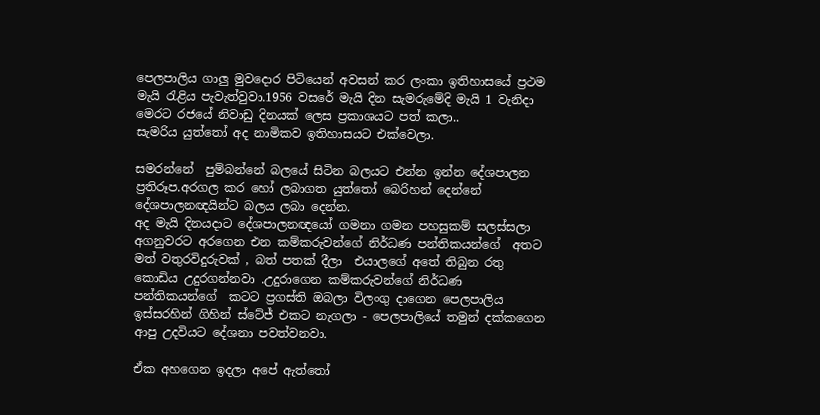පෙලපාලිය ගාලු මුවදොර පිටියෙන් අවසන් කර ලංකා ඉතිහාසයේ ප්‍රථම මැයි රැළිය පැවැත්වුවා.1956 වසරේ මැයි දින සැමරුමේදි මැයි 1 වැනිදා මෙරට රජයේ නිවාඩු දිනයක් ලෙස ප්‍රකාශයට පත් කලා..
සැමරිය යුත්තෝ අද නාමිකව ඉතිහාසයට එක්වෙලා.

සමරන්නේ  පුම්බන්නේ බලයේ සිටින බලයට එන්න ඉන්න දේශපාලන ප්‍රතිරූප.අරගල කර හෝ ලබාගත යුත්තෝ බෙරිහන් දෙන්නේ දේශපාලනඥයින්ට බලය ලබා දෙන්න.
අද මැයි දිනයදාට දේශපාලනඥයෝ ගමනා ගමන පහසුකම් සලස්සලා අගනුවරට අරගෙන එන කම්කරුවන්ගේ නිර්ධණ පන්තිකයන්ගේ  අතට මත් වතුරවිදුරුවක් , බත් පතක් දීලා  එයාලගේ අතේ තිබුන රතු කොඩිය උදුරගන්නවා .උදුරාගෙන කම්කරුවන්ගේ නිර්ධණ පන්තිකයන්ගේ  කටට ප්‍රගස්ති ඔබලා විලංගු දාගෙන පෙලපාලිය ඉස්සරහින් ගිහින් ස්ටේජ් එකට නැගලා - පෙලපාලියේ තමුන් දක්කගෙන ආපු උදවියට දේශනා පවත්වනවා.

ඒක අහගෙන ඉදලා අපේ ඇත්තෝ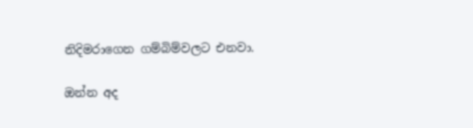නිදිමරාගෙන ගම්බිම්වලට එනවා.

ඔන්න අද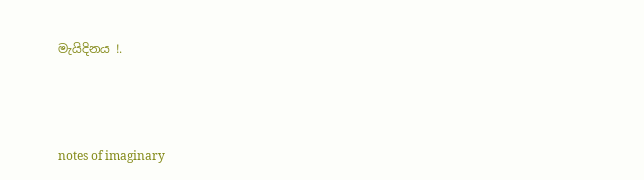මැයිදිනය !.



notes of imaginary